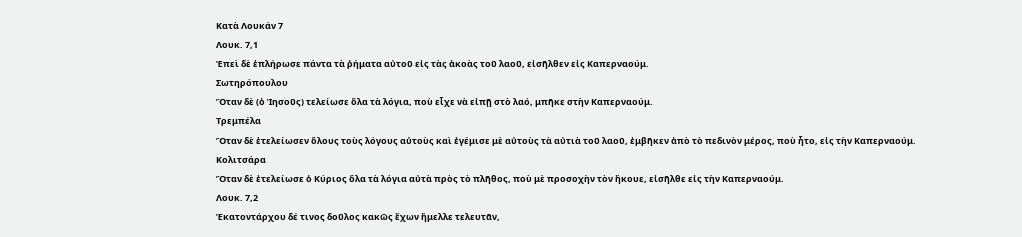Κατὰ Λουκάν 7
Λουκ. 7,1
Ἐπεὶ δὲ ἐπλήρωσε πάντα τὰ ῥήματα αὐτοῦ εἰς τὰς ἀκοὰς τοῦ λαοῦ, εἰσῆλθεν εἰς Καπερναούμ.
Σωτηρόπουλου
Ὅταν δὲ (ὁ Ἰησοῦς) τελείωσε ὅλα τὰ λόγια, ποὺ εἶχε νὰ εἰπῇ στὸ λαό, μπῆκε στὴν Καπερναούμ.
Τρεμπέλα
Ὅταν δὲ ἐτελείωσεν ὅλους τοὺς λόγους αὐτοὺς καὶ ἐγέμισε μὲ αὐτοὺς τὰ αὐτιὰ τοῦ λαοῦ, ἐμβῆκεν ἀπὸ τὸ πεδινὸν μέρος, ποὺ ἦτο, εἰς τὴν Καπερναούμ.
Κολιτσάρα
Ὅταν δὲ ἐτελείωσε ὁ Κύριος ὅλα τὰ λόγια αὐτὰ πρὸς τὸ πλῆθος, ποὺ μὲ προσοχὴν τὸν ἤκουε, εἰσῆλθε εἰς τὴν Καπερναούμ.
Λουκ. 7,2
Ἑκατοντάρχου δέ τινος δοῦλος κακῶς ἔχων ἤμελλε τελευτᾶν,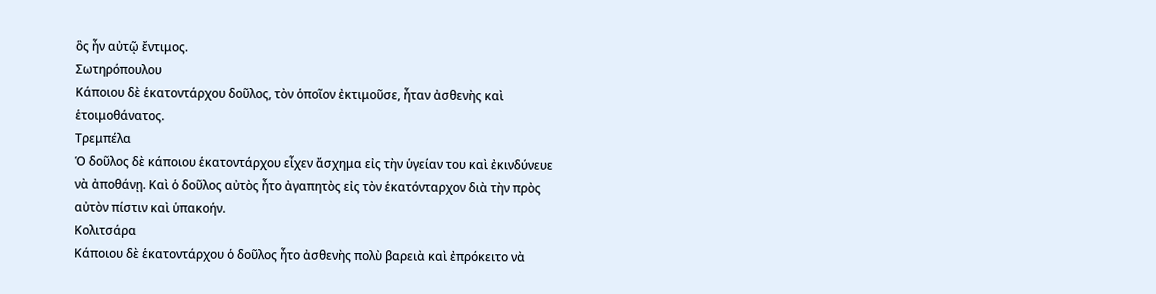ὃς ἦν αὐτῷ ἔντιμος.
Σωτηρόπουλου
Κάποιου δὲ ἑκατοντάρχου δοῦλος, τὸν ὁποῖον ἐκτιμοῦσε, ἦταν ἀσθενὴς καὶ ἑτοιμοθάνατος.
Τρεμπέλα
Ὁ δοῦλος δὲ κάποιου ἑκατοντάρχου εἶχεν ἄσχημα εἰς τὴν ὑγείαν του καὶ ἐκινδύνευε νὰ ἀποθάνῃ. Καὶ ὁ δοῦλος αὐτὸς ἦτο ἀγαπητὸς εἰς τὸν ἑκατόνταρχον διὰ τὴν πρὸς αὐτὸν πίστιν καὶ ὑπακοήν.
Κολιτσάρα
Κάποιου δὲ ἑκατοντάρχου ὁ δοῦλος ἦτο ἀσθενὴς πολὺ βαρειὰ καὶ ἐπρόκειτο νὰ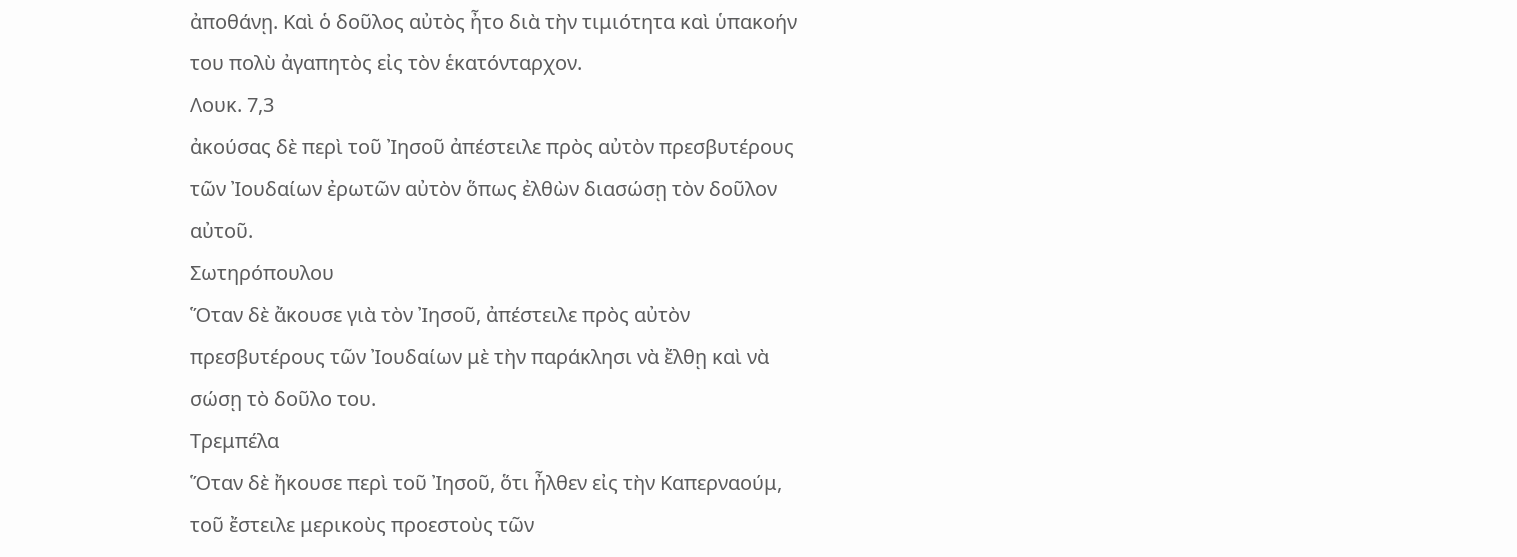ἀποθάνῃ. Καὶ ὁ δοῦλος αὐτὸς ἦτο διὰ τὴν τιμιότητα καὶ ὑπακοήν του πολὺ ἀγαπητὸς εἰς τὸν ἑκατόνταρχον.
Λουκ. 7,3
ἀκούσας δὲ περὶ τοῦ Ἰησοῦ ἀπέστειλε πρὸς αὐτὸν πρεσβυτέρους τῶν Ἰουδαίων ἐρωτῶν αὐτὸν ὅπως ἐλθὼν διασώσῃ τὸν δοῦλον αὐτοῦ.
Σωτηρόπουλου
Ὅταν δὲ ἄκουσε γιὰ τὸν Ἰησοῦ, ἀπέστειλε πρὸς αὐτὸν πρεσβυτέρους τῶν Ἰουδαίων μὲ τὴν παράκλησι νὰ ἔλθῃ καὶ νὰ σώσῃ τὸ δοῦλο του.
Τρεμπέλα
Ὅταν δὲ ἤκουσε περὶ τοῦ Ἰησοῦ, ὅτι ἦλθεν εἰς τὴν Καπερναούμ, τοῦ ἔστειλε μερικοὺς προεστοὺς τῶν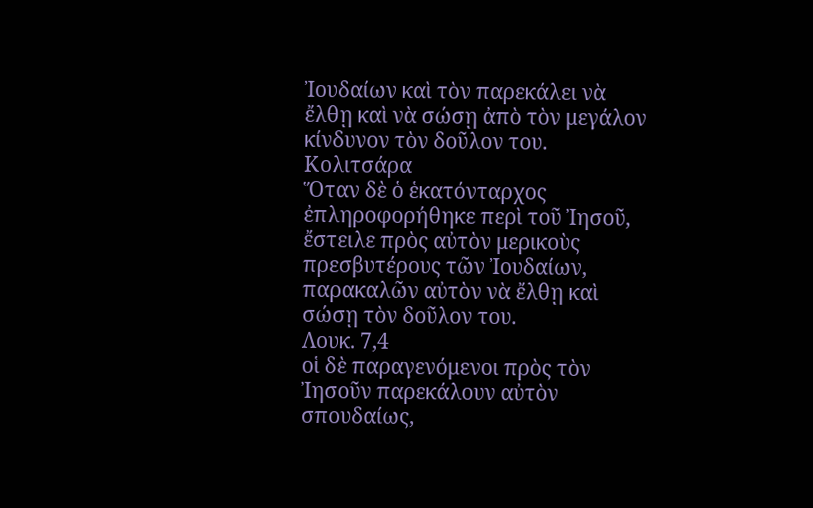Ἰουδαίων καὶ τὸν παρεκάλει νὰ ἔλθῃ καὶ νὰ σώσῃ ἀπὸ τὸν μεγάλον κίνδυνον τὸν δοῦλον του.
Κολιτσάρα
Ὅταν δὲ ὁ ἑκατόνταρχος ἐπληροφορήθηκε περὶ τοῦ Ἰησοῦ, ἔστειλε πρὸς αὐτὸν μερικοὺς πρεσβυτέρους τῶν Ἰουδαίων, παρακαλῶν αὐτὸν νὰ ἔλθῃ καὶ σώσῃ τὸν δοῦλον του.
Λουκ. 7,4
οἱ δὲ παραγενόμενοι πρὸς τὸν Ἰησοῦν παρεκάλουν αὐτὸν σπουδαίως,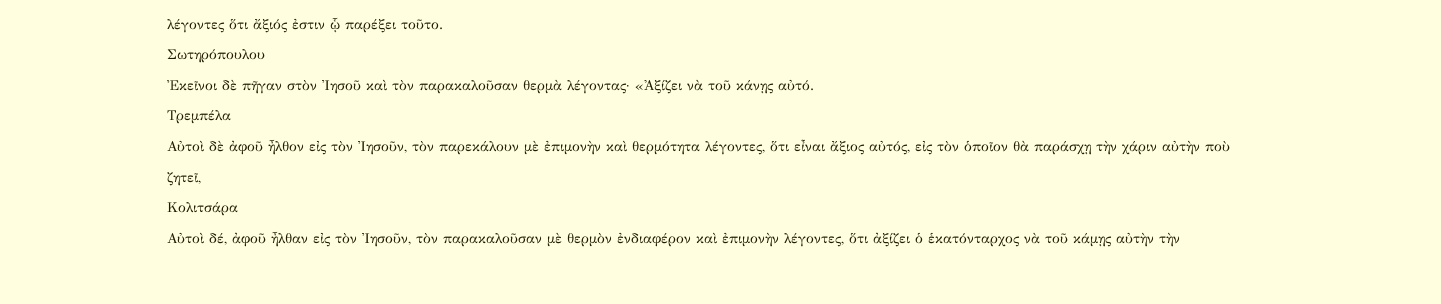λέγοντες ὅτι ἄξιός ἐστιν ᾧ παρέξει τοῦτο.
Σωτηρόπουλου
Ἐκεῖνοι δὲ πῆγαν στὸν Ἰησοῦ καὶ τὸν παρακαλοῦσαν θερμὰ λέγοντας· «Ἀξίζει νὰ τοῦ κάνῃς αὐτό.
Τρεμπέλα
Αὐτοὶ δὲ ἀφοῦ ἦλθον εἰς τὸν Ἰησοῦν, τὸν παρεκάλουν μὲ ἐπιμονὴν καὶ θερμότητα λέγοντες, ὅτι εἶναι ἄξιος αὐτός, εἰς τὸν ὁποῖον θὰ παράσχῃ τὴν χάριν αὐτὴν ποὺ ζητεῖ,
Κολιτσάρα
Αὐτοὶ δέ, ἀφοῦ ἦλθαν εἰς τὸν Ἰησοῦν, τὸν παρακαλοῦσαν μὲ θερμὸν ἐνδιαφέρον καὶ ἐπιμονὴν λέγοντες, ὅτι ἀξίζει ὁ ἑκατόνταρχος νὰ τοῦ κάμῃς αὐτὴν τὴν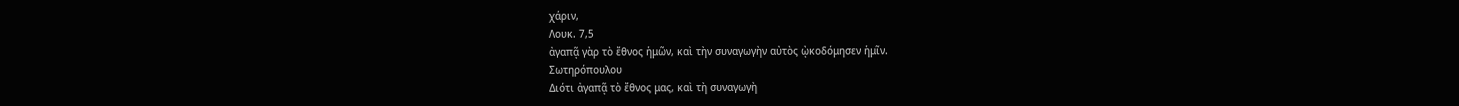χάριν,
Λουκ. 7,5
ἀγαπᾷ γὰρ τὸ ἔθνος ἡμῶν, καὶ τὴν συναγωγὴν αὐτὸς ᾠκοδόμησεν ἡμῖν.
Σωτηρόπουλου
Διότι ἀγαπᾷ τὸ ἔθνος μας, καὶ τὴ συναγωγὴ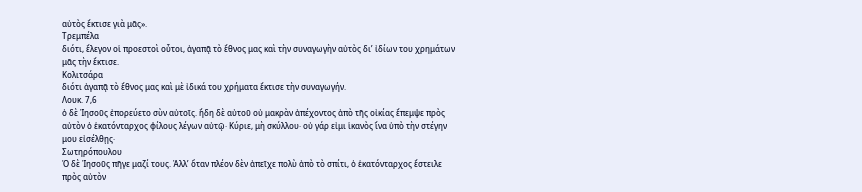αὐτὸς ἔκτισε γιὰ μᾶς».
Τρεμπέλα
διότι, ἔλεγον οἱ προεστοὶ οὗτοι, ἀγαπᾷ τὸ ἔθνος μας καὶ τὴν συναγωγὴν αὐτὸς δι’ ἰδίων του χρημάτων μᾶς τὴν ἔκτισε.
Κολιτσάρα
διότι ἀγαπᾷ τὸ ἔθνος μας καὶ μὲ ἰδικά του χρήματα ἔκτισε τὴν συναγωγήν.
Λουκ. 7,6
ὁ δὲ Ἰησοῦς ἐπορεύετο σὺν αὐτοῖς. ἤδη δὲ αὐτοῦ οὐ μακρὰν ἀπέχοντος ἀπὸ τῆς οἰκίας ἔπεμψε πρὸς αὐτὸν ὁ ἑκατόνταρχος φίλους λέγων αὐτῷ· Κύριε, μὴ σκύλλου· οὐ γάρ εἰμι ἱκανὸς ἵνα ὑπὸ τὴν στέγην μου εἰσέλθῃς·
Σωτηρόπουλου
Ὁ δὲ Ἰησοῦς πῆγε μαζί τους. Ἀλλ’ ὅταν πλέον δὲν ἀπεῖχε πολὺ ἀπὸ τὸ σπίτι, ὁ ἑκατόνταρχος ἔστειλε πρὸς αὐτὸν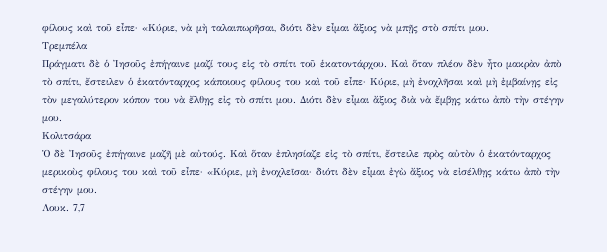φίλους καὶ τοῦ εἶπε· «Κύριε, νὰ μὴ ταλαιπωρῆσαι, διότι δὲν εἶμαι ἄξιος νὰ μπῇς στὸ σπίτι μου.
Τρεμπέλα
Πράγματι δὲ ὁ Ἰησοῦς ἐπήγαινε μαζί τους εἰς τὸ σπίτι τοῦ ἑκατοντάρχου. Καὶ ὅταν πλέον δὲν ἦτο μακρὰν ἀπὸ τὸ σπίτι, ἔστειλεν ὁ ἑκατόνταρχος κάποιους φίλους του καὶ τοῦ εἶπε· Κύριε, μὴ ἐνοχλῆσαι καὶ μὴ ἐμβαίνῃς εἰς τὸν μεγαλύτερον κόπον του νὰ ἔλθῃς εἰς τὸ σπίτι μου. Διότι δὲν εἶμαι ἄξιος διὰ νὰ ἔμβῃς κάτω ἀπὸ τὴν στέγην μου.
Κολιτσάρα
Ὁ δὲ Ἰησοῦς ἐπήγαινε μαζῆ μὲ αὐτούς. Καὶ ὅταν ἐπλησίαζε εἰς τὸ σπίτι, ἔστειλε πρὸς αὐτὸν ὁ ἑκατόνταρχος μερικοὺς φίλους του καὶ τοῦ εἶπε· «Κύριε, μὴ ἐνοχλεῖσαι· διότι δὲν εἶμαι ἐγὼ ἄξιος νὰ εἰσέλθῃς κάτω ἀπὸ τὴν στέγην μου.
Λουκ. 7,7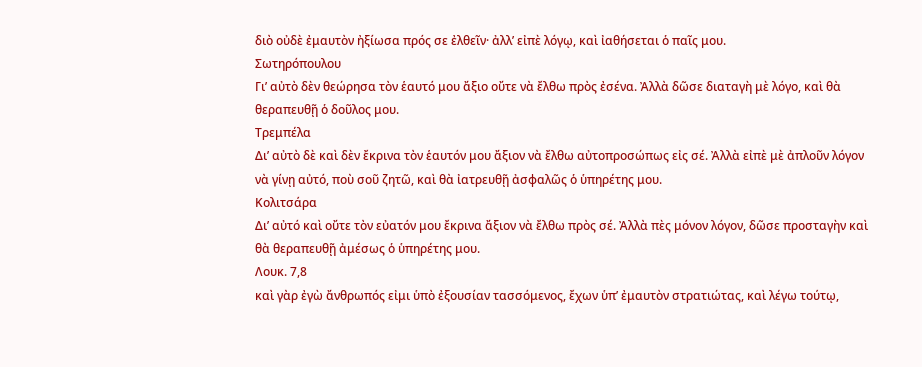διὸ οὐδὲ ἐμαυτὸν ἠξίωσα πρός σε ἐλθεῖν· ἀλλ’ εἰπὲ λόγῳ, καὶ ἰαθήσεται ὁ παῖς μου.
Σωτηρόπουλου
Γι’ αὐτὸ δὲν θεώρησα τὸν ἑαυτό μου ἄξιο οὔτε νὰ ἔλθω πρὸς ἐσένα. Ἀλλὰ δῶσε διαταγὴ μὲ λόγο, καὶ θὰ θεραπευθῇ ὁ δοῦλος μου.
Τρεμπέλα
Δι’ αὐτὸ δὲ καὶ δὲν ἔκρινα τὸν ἑαυτόν μου ἄξιον νὰ ἔλθω αὐτοπροσώπως εἰς σέ. Ἀλλὰ εἰπὲ μὲ ἀπλοῦν λόγον νὰ γίνῃ αὐτό, ποὺ σοῦ ζητῶ, καὶ θὰ ἰατρευθῇ ἀσφαλῶς ὁ ὑπηρέτης μου.
Κολιτσάρα
Δι’ αὐτό καὶ οὔτε τὸν εὐατόν μου ἔκρινα ἄξιον νὰ ἔλθω πρὸς σέ. Ἀλλὰ πὲς μόνον λόγον, δῶσε προσταγὴν καὶ θὰ θεραπευθῇ ἀμέσως ὁ ὑπηρέτης μου.
Λουκ. 7,8
καὶ γὰρ ἐγὼ ἄνθρωπός εἰμι ὑπὸ ἐξουσίαν τασσόμενος, ἔχων ὑπ’ ἐμαυτὸν στρατιώτας, καὶ λέγω τούτῳ,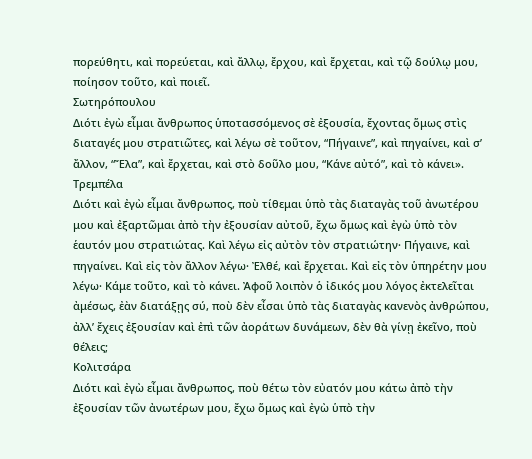πορεύθητι, καὶ πορεύεται, καὶ ἄλλῳ, ἔρχου, καὶ ἔρχεται, καὶ τῷ δούλῳ μου, ποίησον τοῦτο, καὶ ποιεῖ.
Σωτηρόπουλου
Διότι ἐγὼ εἶμαι ἄνθρωπος ὑποτασσόμενος σὲ ἐξουσία, ἔχοντας ὅμως στὶς διαταγές μου στρατιῶτες, καὶ λέγω σὲ τοῦτον, “Πήγαινε”, καὶ πηγαίνει, καὶ σ’ ἄλλον, “Ἔλα”, καὶ ἔρχεται, καὶ στὸ δοῦλο μου, “Κάνε αὐτό”, καὶ τὸ κάνει».
Τρεμπέλα
Διότι καὶ ἐγὼ εἶμαι ἄνθρωπος, ποὺ τίθεμαι ὑπὸ τὰς διαταγὰς τοῦ ἀνωτέρου μου καὶ ἐξαρτῶμαι ἀπὸ τὴν ἐξουσίαν αὐτοῦ, ἔχω ὅμως καὶ ἐγὼ ὑπὸ τὸν ἑαυτόν μου στρατιώτας. Καὶ λέγω εἰς αὐτὸν τὸν στρατιώτην· Πήγαινε, καὶ πηγαίνει. Καὶ εἰς τὸν ἄλλον λέγω· Ἐλθέ, καὶ ἔρχεται. Καὶ εἰς τὸν ὑπηρέτην μου λέγω· Κάμε τοῦτο, καὶ τὸ κάνει. Ἀφοῦ λοιπὸν ὁ ἰδικός μου λόγος ἐκτελεῖται ἀμέσως, ἐὰν διατάξῃς σύ, ποὺ δὲν εἶσαι ὑπὸ τὰς διαταγὰς κανενὸς ἀνθρώπου, ἀλλ’ ἔχεις ἐξουσίαν καὶ ἐπὶ τῶν ἀοράτων δυνάμεων, δὲν θὰ γίνῃ ἐκεῖνο, ποὺ θέλεις;
Κολιτσάρα
Διότι καὶ ἐγὼ εἶμαι ἄνθρωπος, ποὺ θέτω τὸν εὐατόν μου κάτω ἀπὸ τὴν ἐξουσίαν τῶν ἀνωτέρων μου, ἔχω ὅμως καὶ ἐγὼ ὑπὸ τὴν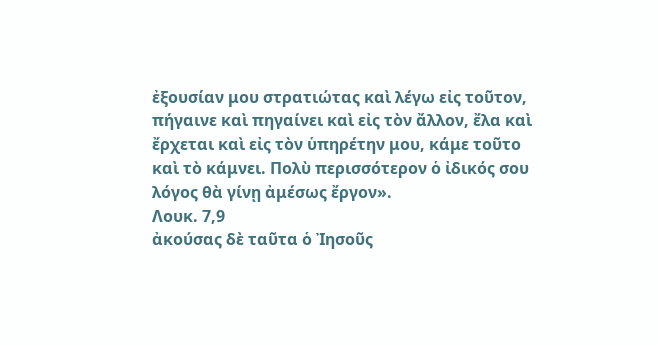ἐξουσίαν μου στρατιώτας καὶ λέγω εἰς τοῦτον, πήγαινε καὶ πηγαίνει καὶ εἰς τὸν ἄλλον, ἔλα καὶ ἔρχεται καὶ εἰς τὸν ὑπηρέτην μου, κάμε τοῦτο καὶ τὸ κάμνει. Πολὺ περισσότερον ὁ ἰδικός σου λόγος θὰ γίνῃ ἀμέσως ἔργον».
Λουκ. 7,9
ἀκούσας δὲ ταῦτα ὁ Ἰησοῦς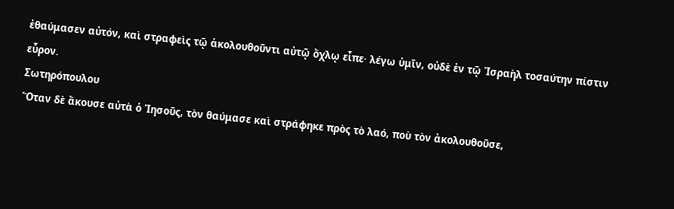ἐθαύμασεν αὐτόν, καὶ στραφεὶς τῷ ἀκολουθοῦντι αὐτῷ ὄχλῳ εἶπε· λέγω ὑμῖν, οὐδὲ ἐν τῷ Ἰσραὴλ τοσαύτην πίστιν εὗρον.
Σωτηρόπουλου
Ὅταν δὲ ἄκουσε αὐτὰ ὁ Ἰησοῦς, τὸν θαύμασε καὶ στράφηκε πρὸς τὸ λαό, ποὺ τὸν ἀκολουθοῦσε,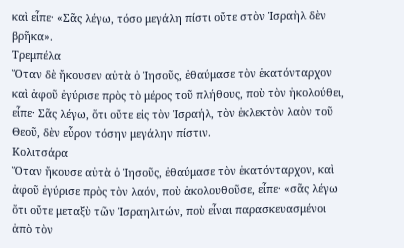καὶ εἶπε· «Σᾶς λέγω, τόσο μεγάλη πίστι οὔτε στὸν Ἰσραὴλ δὲν βρῆκα».
Τρεμπέλα
Ὅταν δὲ ἤκουσεν αὐτὰ ὁ Ἰησοῦς, ἐθαύμασε τὸν ἑκατόνταρχον καὶ ἀφοῦ ἐγύρισε πρὸς τὸ μέρος τοῦ πλήθους, ποὺ τὸν ἠκολούθει, εἶπε· Σᾶς λέγω, ὅτι οὔτε εἰς τὸν Ἰσραήλ, τὸν ἐκλεκτὸν λαὸν τοῦ Θεοῦ, δὲν εὗρον τόσην μεγάλην πίστιν.
Κολιτσάρα
Ὅταν ἤκουσε αὐτὰ ὁ Ἰησοῦς, ἐθαύμασε τὸν ἑκατόνταρχον, καὶ ἀφοῦ ἐγύρισε πρὸς τὸν λαόν, ποὺ ἀκολουθοῦσε, εἶπε· «σᾶς λέγω ὅτι οὔτε μεταξὺ τῶν Ἰσραηλιτών, ποὺ εἶναι παρασκευασμένοι ἀπὸ τὸν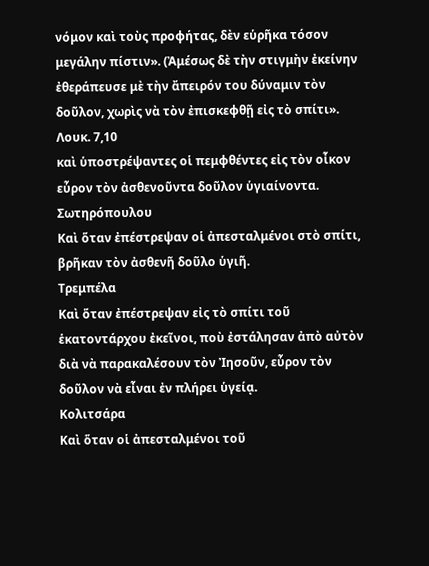νόμον καὶ τοὺς προφήτας, δὲν εὑρῆκα τόσον μεγάλην πίστιν». (Ἀμέσως δὲ τὴν στιγμὴν ἐκείνην ἐθεράπευσε μὲ τὴν ἄπειρόν του δύναμιν τὸν δοῦλον, χωρὶς νὰ τὸν ἐπισκεφθῇ εἰς τὸ σπίτι».
Λουκ. 7,10
καὶ ὑποστρέψαντες οἱ πεμφθέντες εἰς τὸν οἶκον εὗρον τὸν ἀσθενοῦντα δοῦλον ὑγιαίνοντα.
Σωτηρόπουλου
Καὶ ὅταν ἐπέστρεψαν οἱ ἀπεσταλμένοι στὸ σπίτι, βρῆκαν τὸν ἀσθενῆ δοῦλο ὑγιῆ.
Τρεμπέλα
Καὶ ὅταν ἐπέστρεψαν εἰς τὸ σπίτι τοῦ ἑκατοντάρχου ἐκεῖνοι, ποὺ ἐστάλησαν ἀπὸ αὐτὸν διὰ νὰ παρακαλέσουν τὸν Ἰησοῦν, εὗρον τὸν δοῦλον νὰ εἶναι ἐν πλήρει ὑγείᾳ.
Κολιτσάρα
Καὶ ὅταν οἱ ἀπεσταλμένοι τοῦ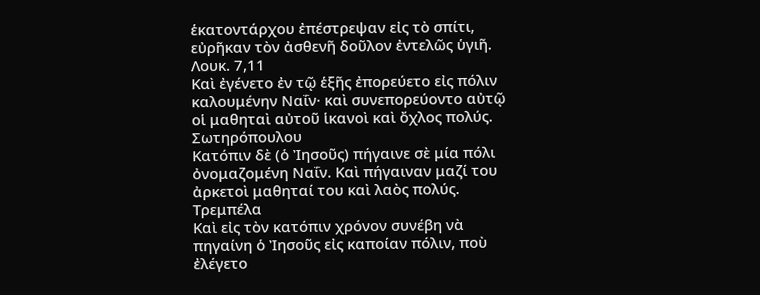ἑκατοντάρχου ἐπέστρεψαν εἰς τὸ σπίτι, εὐρῆκαν τὸν ἀσθενῆ δοῦλον ἐντελῶς ὑγιῆ.
Λουκ. 7,11
Καὶ ἐγένετο ἐν τῷ ἑξῆς ἐπορεύετο εἰς πόλιν καλουμένην Ναΐν· καὶ συνεπορεύοντο αὐτῷ οἱ μαθηταὶ αὐτοῦ ἱκανοὶ καὶ ὄχλος πολύς.
Σωτηρόπουλου
Κατόπιν δὲ (ὁ Ἰησοῦς) πήγαινε σὲ μία πόλι ὀνομαζομένη Ναΐν. Καὶ πήγαιναν μαζί του ἀρκετοὶ μαθηταί του καὶ λαὸς πολύς.
Τρεμπέλα
Καὶ εἰς τὸν κατόπιν χρόνον συνέβη νὰ πηγαίνη ὁ Ἰησοῦς εἰς καποίαν πόλιν, ποὺ ἐλέγετο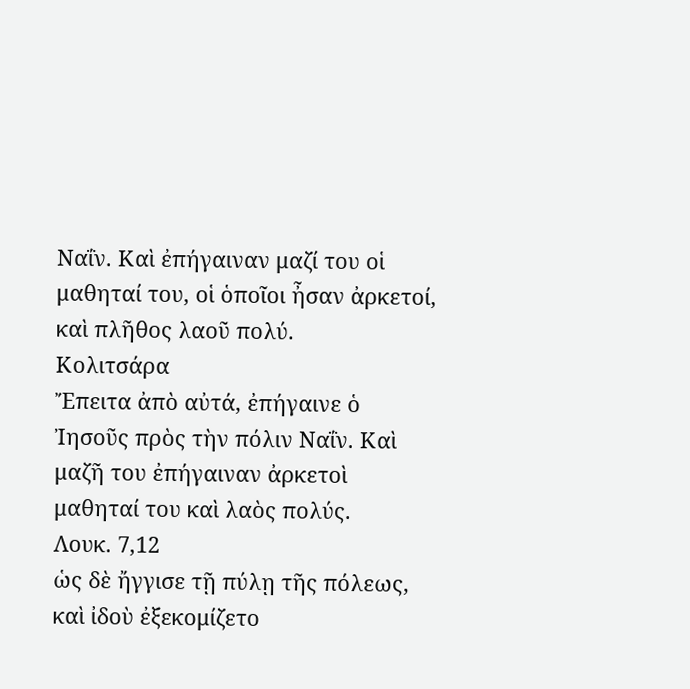Ναΐν. Καὶ ἐπήγαιναν μαζί του οἱ μαθηταί του, οἱ ὁποῖοι ἦσαν ἀρκετοί, καὶ πλῆθος λαοῦ πολύ.
Κολιτσάρα
Ἔπειτα ἀπὸ αὐτά, ἐπήγαινε ὁ Ἰησοῦς πρὸς τὴν πόλιν Ναΐν. Καὶ μαζῆ του ἐπήγαιναν ἀρκετοὶ μαθηταί του καὶ λαὸς πολύς.
Λουκ. 7,12
ὡς δὲ ἤγγισε τῇ πύλῃ τῆς πόλεως, καὶ ἰδοὺ ἐξεκομίζετο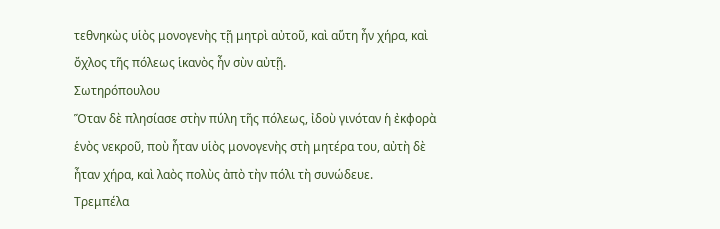τεθνηκὼς υἱὸς μονογενὴς τῇ μητρὶ αὐτοῦ, καὶ αὕτη ἦν χήρα, καὶ ὄχλος τῆς πόλεως ἱκανὸς ἦν σὺν αὐτῇ.
Σωτηρόπουλου
Ὅταν δὲ πλησίασε στὴν πύλη τῆς πόλεως, ἰδοὺ γινόταν ἡ ἐκφορὰ ἑνὸς νεκροῦ, ποὺ ἦταν υἱὸς μονογενὴς στὴ μητέρα του, αὐτὴ δὲ ἦταν χήρα, καὶ λαὸς πολὺς ἀπὸ τὴν πόλι τὴ συνώδευε.
Τρεμπέλα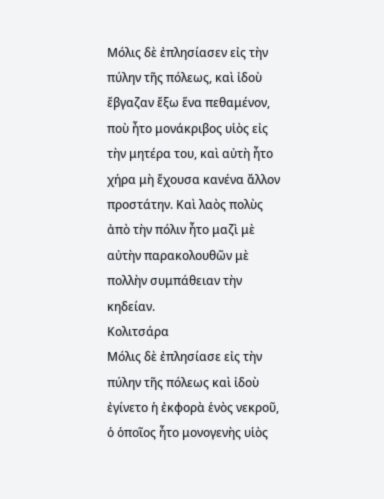Μόλις δὲ ἐπλησίασεν εἰς τὴν πύλην τῆς πόλεως, καὶ ἰδοὺ ἔβγαζαν ἔξω ἕνα πεθαμένον, ποὺ ἦτο μονάκριβος υἱὸς εἰς τὴν μητέρα του, καὶ αὐτὴ ἦτο χήρα μὴ ἔχουσα κανένα ἄλλον προστάτην. Καὶ λαὸς πολὺς ἀπὸ τὴν πόλιν ἦτο μαζὶ μὲ αὐτὴν παρακολουθῶν μὲ πολλὴν συμπάθειαν τὴν κηδείαν.
Κολιτσάρα
Μόλις δὲ ἐπλησίασε εἰς τὴν πύλην τῆς πόλεως καὶ ἰδοὺ ἐγίνετο ἡ ἐκφορὰ ἑνὸς νεκροῦ, ὁ ὁποῖος ἦτο μονογενὴς υἱὸς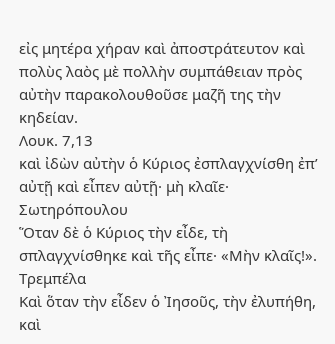εἰς μητέρα χήραν καὶ ἀποστράτευτον καὶ πολὺς λαὸς μὲ πολλὴν συμπάθειαν πρὸς αὐτὴν παρακολουθοῦσε μαζῆ της τὴν κηδείαν.
Λουκ. 7,13
καὶ ἰδὼν αὐτὴν ὁ Κύριος ἐσπλαγχνίσθη ἐπ’ αὐτῇ καὶ εἶπεν αὐτῇ· μὴ κλαῖε·
Σωτηρόπουλου
Ὅταν δὲ ὁ Κύριος τὴν εἶδε, τὴ σπλαγχνίσθηκε καὶ τῆς εἶπε· «Μὴν κλαῖς!».
Τρεμπέλα
Καὶ ὅταν τὴν εἶδεν ὁ Ἰησοῦς, τὴν ἐλυπήθη, καὶ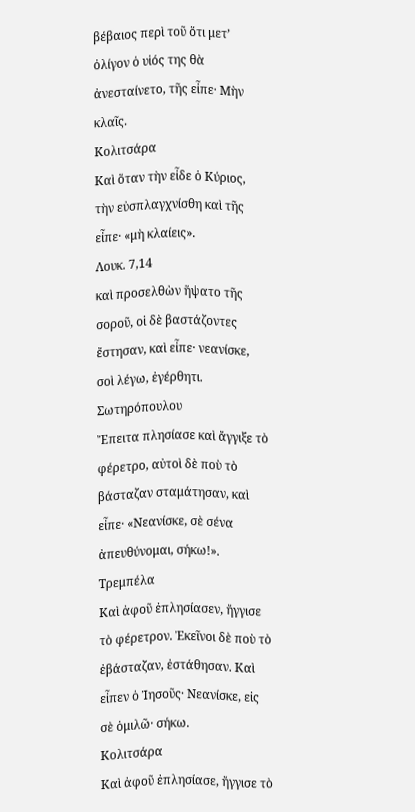βέβαιος περὶ τοῦ ὅτι μετ’ ὀλίγον ὁ υἱός της θὰ ἀνεσταίνετο, τῆς εἶπε· Μὴν κλαῖς.
Κολιτσάρα
Καὶ ὅταν τὴν εἶδε ὁ Κύριος, τὴν εὐσπλαγχνίσθη καὶ τῆς εἶπε· «μὴ κλαίεις».
Λουκ. 7,14
καὶ προσελθὼν ἥψατο τῆς σοροῦ, οἱ δὲ βαστάζοντες ἔστησαν, καὶ εἶπε· νεανίσκε, σοὶ λέγω, ἐγέρθητι.
Σωτηρόπουλου
Ἔπειτα πλησίασε καὶ ἄγγιξε τὸ φέρετρο, αὐτοὶ δὲ ποὺ τὸ βάσταζαν σταμάτησαν, καὶ εἶπε· «Νεανίσκε, σὲ σένα ἀπευθύνομαι, σήκω!».
Τρεμπέλα
Καὶ ἀφοῦ ἐπλησίασεν, ἤγγισε τὸ φέρετρον. Ἐκεῖνοι δὲ ποὺ τὸ ἐβάσταζαν, ἐστάθησαν. Καὶ εἶπεν ὁ Ἰησοῦς· Νεανίσκε, εἰς σὲ ὁμιλῶ· σήκω.
Κολιτσάρα
Καὶ ἀφοῦ ἐπλησίασε, ἤγγισε τὸ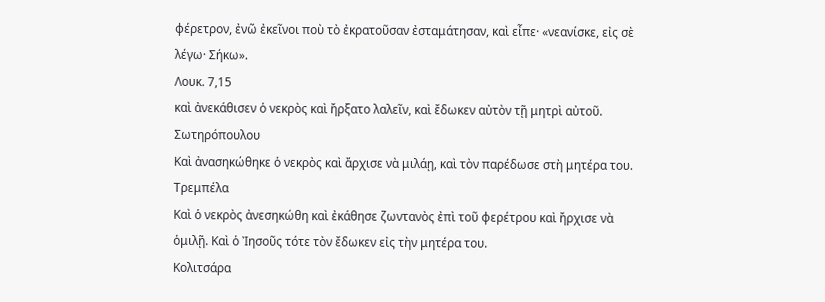φέρετρον, ἐνῶ ἐκεῖνοι ποὺ τὸ ἐκρατοῦσαν ἐσταμάτησαν, καὶ εἶπε· «νεανίσκε, εἰς σὲ λέγω· Σήκω».
Λουκ. 7,15
καὶ ἀνεκάθισεν ὁ νεκρὸς καὶ ἤρξατο λαλεῖν, καὶ ἔδωκεν αὐτὸν τῇ μητρὶ αὐτοῦ.
Σωτηρόπουλου
Καὶ ἀνασηκώθηκε ὁ νεκρὸς καὶ ἄρχισε νὰ μιλάῃ, καὶ τὸν παρέδωσε στὴ μητέρα του.
Τρεμπέλα
Καὶ ὁ νεκρὸς ἀνεσηκώθη καὶ ἐκάθησε ζωντανὸς ἐπὶ τοῦ φερέτρου καὶ ἤρχισε νὰ ὁμιλῇ. Καὶ ὁ Ἰησοῦς τότε τὸν ἔδωκεν εἰς τὴν μητέρα του.
Κολιτσάρα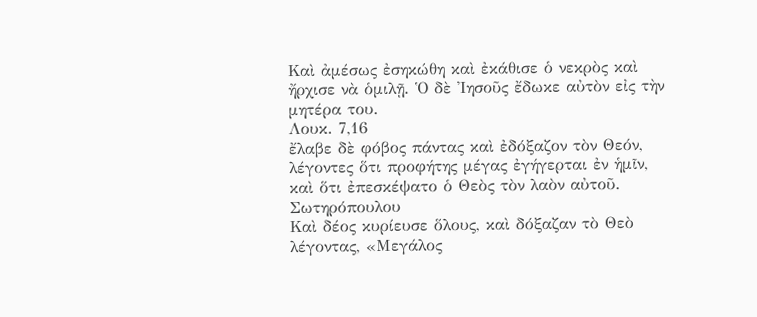Καὶ ἀμέσως ἐσηκώθη καὶ ἐκάθισε ὁ νεκρὸς καὶ ἤρχισε νὰ ὁμιλῇ. Ὁ δὲ Ἰησοῦς ἔδωκε αὐτὸν εἰς τὴν μητέρα του.
Λουκ. 7,16
ἔλαβε δὲ φόβος πάντας καὶ ἐδόξαζον τὸν Θεόν, λέγοντες ὅτι προφήτης μέγας ἐγήγερται ἐν ἡμῖν, καὶ ὅτι ἐπεσκέψατο ὁ Θεὸς τὸν λαὸν αὐτοῦ.
Σωτηρόπουλου
Καὶ δέος κυρίευσε ὅλους, καὶ δόξαζαν τὸ Θεὸ λέγοντας, «Μεγάλος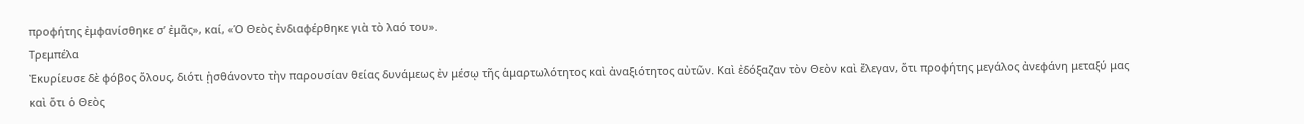προφήτης ἐμφανίσθηκε σ’ ἐμᾶς», καί, «Ὁ Θεὸς ἐνδιαφέρθηκε γιὰ τὸ λαό του».
Τρεμπέλα
Ἐκυρίευσε δὲ φόβος ὅλους, διότι ᾐσθάνοντο τὴν παρουσίαν θείας δυνάμεως ἐν μέσῳ τῆς ἁμαρτωλότητος καὶ ἀναξιότητος αὐτῶν. Καὶ ἐδόξαζαν τὸν Θεὸν καὶ ἔλεγαν, ὅτι προφήτης μεγάλος ἀνεφάνη μεταξύ μας καὶ ὅτι ὁ Θεὸς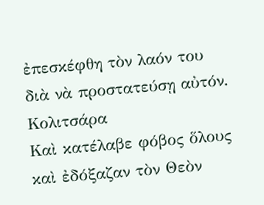ἐπεσκέφθη τὸν λαόν του διὰ νὰ προστατεύσῃ αὐτόν.
Κολιτσάρα
Καὶ κατέλαβε φόβος ὅλους καὶ ἐδόξαζαν τὸν Θεὸν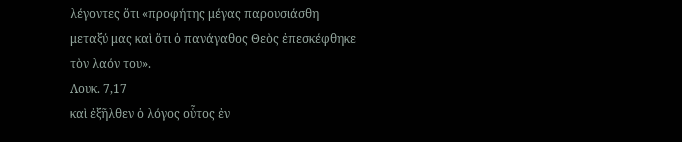λέγοντες ὅτι «προφήτης μέγας παρουσιάσθη μεταξύ μας καὶ ὅτι ὁ πανάγαθος Θεὸς ἐπεσκέφθηκε τὸν λαόν του».
Λουκ. 7,17
καὶ ἐξῆλθεν ὁ λόγος οὗτος ἐν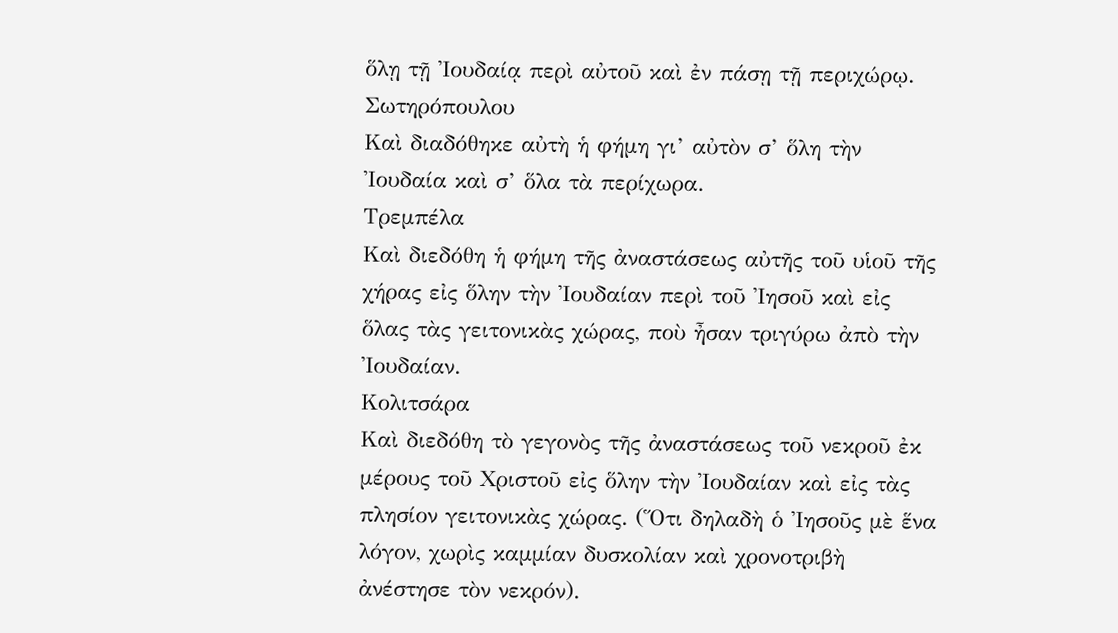ὅλῃ τῇ Ἰουδαίᾳ περὶ αὐτοῦ καὶ ἐν πάσῃ τῇ περιχώρῳ.
Σωτηρόπουλου
Καὶ διαδόθηκε αὐτὴ ἡ φήμη γι’ αὐτὸν σ’ ὅλη τὴν Ἰουδαία καὶ σ’ ὅλα τὰ περίχωρα.
Τρεμπέλα
Καὶ διεδόθη ἡ φήμη τῆς ἀναστάσεως αὐτῆς τοῦ υἱοῦ τῆς χήρας εἰς ὅλην τὴν Ἰουδαίαν περὶ τοῦ Ἰησοῦ καὶ εἰς ὅλας τὰς γειτονικὰς χώρας, ποὺ ἦσαν τριγύρω ἀπὸ τὴν Ἰουδαίαν.
Κολιτσάρα
Καὶ διεδόθη τὸ γεγονὸς τῆς ἀναστάσεως τοῦ νεκροῦ ἐκ μέρους τοῦ Χριστοῦ εἰς ὅλην τὴν Ἰουδαίαν καὶ εἰς τὰς πλησίον γειτονικὰς χώρας. (Ὅτι δηλαδὴ ὁ Ἰησοῦς μὲ ἕνα λόγον, χωρὶς καμμίαν δυσκολίαν καὶ χρονοτριβὴ ἀνέστησε τὸν νεκρόν).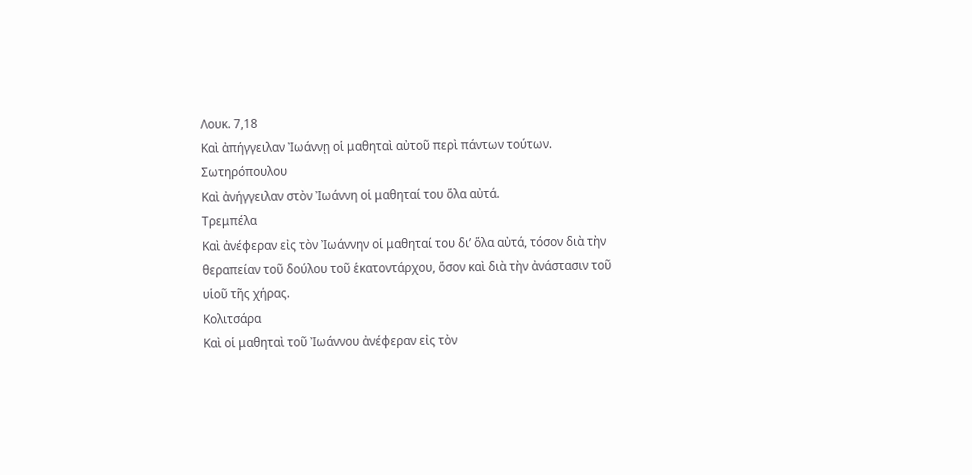Λουκ. 7,18
Καὶ ἀπήγγειλαν Ἰωάννῃ οἱ μαθηταὶ αὐτοῦ περὶ πάντων τούτων.
Σωτηρόπουλου
Καὶ ἀνήγγειλαν στὸν Ἰωάννη οἱ μαθηταί του ὅλα αὐτά.
Τρεμπέλα
Καὶ ἀνέφεραν εἰς τὸν Ἰωάννην οἱ μαθηταί του δι’ ὅλα αὐτά, τόσον διὰ τὴν θεραπείαν τοῦ δούλου τοῦ ἑκατοντάρχου, ὅσον καὶ διὰ τὴν ἀνάστασιν τοῦ υἱοῦ τῆς χήρας.
Κολιτσάρα
Καὶ οἱ μαθηταὶ τοῦ Ἰωάννου ἀνέφεραν εἰς τὸν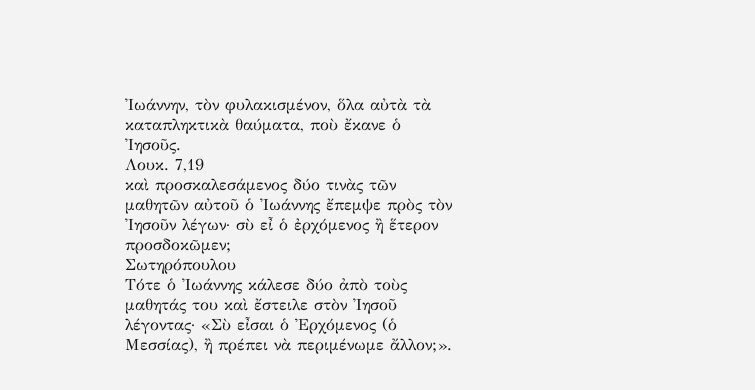Ἰωάννην, τὸν φυλακισμένον, ὅλα αὐτὰ τὰ καταπληκτικὰ θαύματα, ποὺ ἔκανε ὁ Ἰησοῦς.
Λουκ. 7,19
καὶ προσκαλεσάμενος δύο τινὰς τῶν μαθητῶν αὐτοῦ ὁ Ἰωάννης ἔπεμψε πρὸς τὸν Ἰησοῦν λέγων· σὺ εἶ ὁ ἐρχόμενος ἢ ἕτερον προσδοκῶμεν;
Σωτηρόπουλου
Τότε ὁ Ἰωάννης κάλεσε δύο ἀπὸ τοὺς μαθητάς του καὶ ἔστειλε στὸν Ἰησοῦ λέγοντας· «Σὺ εἶσαι ὁ Ἐρχόμενος (ὁ Μεσσίας), ἢ πρέπει νὰ περιμένωμε ἄλλον;».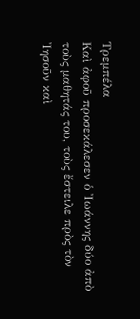Τρεμπέλα
Καὶ ἀφοῦ προσεκάλεσεν ὁ Ἰωάννης δύο ἀπὸ τοὺς μαθητάς του, τοὺς ἔστειλε πρὸς τὸν Ἰησοῦν καὶ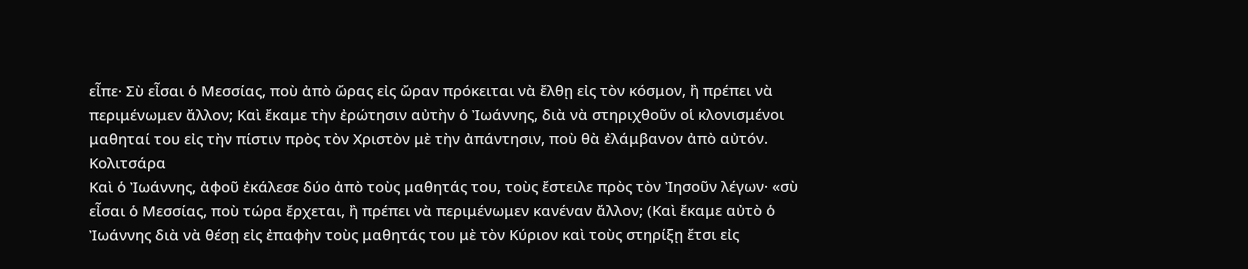εἶπε· Σὺ εἶσαι ὁ Μεσσίας, ποὺ ἀπὸ ὤρας εἰς ὤραν πρόκειται νὰ ἔλθῃ εἰς τὸν κόσμον, ἢ πρέπει νὰ περιμένωμεν ἄλλον; Καὶ ἔκαμε τὴν ἐρώτησιν αὐτὴν ὁ Ἰωάννης, διὰ νὰ στηριχθοῦν οἱ κλονισμένοι μαθηταί του εἰς τὴν πίστιν πρὸς τὸν Χριστὸν μὲ τὴν ἀπάντησιν, ποὺ θὰ ἐλάμβανον ἀπὸ αὐτόν.
Κολιτσάρα
Καὶ ὁ Ἰωάννης, ἀφοῦ ἐκάλεσε δύο ἀπὸ τοὺς μαθητάς του, τοὺς ἔστειλε πρὸς τὸν Ἰησοῦν λέγων· «σὺ εἶσαι ὁ Μεσσίας, ποὺ τώρα ἔρχεται, ἢ πρέπει νὰ περιμένωμεν κανέναν ἄλλον; (Καὶ ἔκαμε αὐτὸ ὁ Ἰωάννης διὰ νὰ θέσῃ εἰς ἐπαφὴν τοὺς μαθητάς του μὲ τὸν Κύριον καὶ τοὺς στηρίξῃ ἔτσι εἰς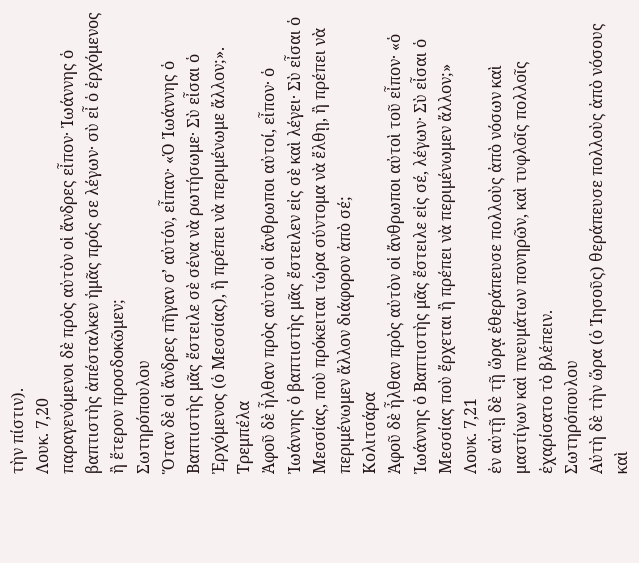τὴν πίστιν).
Λουκ. 7,20
παραγενόμενοι δὲ πρὸς αὐτὸν οἱ ἄνδρες εἶπον· Ἰωάννης ὁ βαπτιστὴς ἀπέσταλκεν ἡμᾶς πρός σε λέγων· σὺ εἶ ὁ ἐρχόμενος ἢ ἕτερον προσδοκῶμεν;
Σωτηρόπουλου
Ὅταν δὲ οἱ ἄνδρες πῆγαν σ’ αὐτόν, εἶπαν· «Ὁ Ἰωάννης ὁ Βαπτιστὴς μᾶς ἔστειλε σὲ σένα νὰ ρωτήσωμε· Σὺ εἶσαι ὁ Ἐρχόμενος (ὁ Μεσσίας), ἢ πρέπει νὰ περιμένωμε ἄλλον;».
Τρεμπέλα
Ἀφοῦ δὲ ἦλθαν πρὸς αὐτὸν οἱ ἄνθρωποι αὐτοί, εἶπον· ὁ Ἰωάννης ὁ βαπτιστὴς μᾶς ἔστειλεν εἰς σὲ καὶ λέγει· Σὺ εἶσαι ὁ Μεσσίας, ποὺ πρόκειται τώρα σύντομα νὰ ἔλθῃ, ἢ πρέπει νὰ περιμένωμεν ἄλλον διάφορον ἀπὸ σέ;
Κολιτσάρα
Ἀφοῦ δὲ ἦλθαν πρὸς αὐτὸν οἱ ἄνθρωποι αὐτοὶ τοῦ εἶπον· «ὁ Ἰωάννης ὁ Βαπτιστὴς μᾶς ἔστειλε εἰς σέ, λέγων· Σὺ εἶσαι ὁ Μεσσίας ποὺ ἔρχεται ἢ πρέπει νὰ περιμένωμεν ἄλλον;»
Λουκ. 7,21
ἐν αὐτῇ δὲ τῇ ὥρᾳ ἐθεράπευσε πολλοὺς ἀπὸ νόσων καὶ μαστίγων καὶ πνευμάτων πονηρῶν, καὶ τυφλοῖς πολλοῖς ἐχαρίσατο τὸ βλέπειν.
Σωτηρόπουλου
Αὐτὴ δὲ τὴν ὥρα (ὁ Ἰησοῦς) θεράπευσε πολλοὺς ἀπὸ νόσους καὶ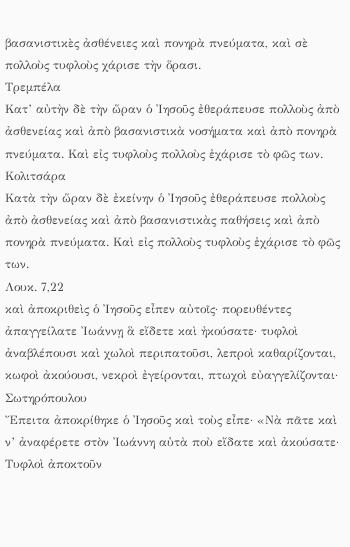βασανιστικὲς ἀσθένειες καὶ πονηρὰ πνεύματα, καὶ σὲ πολλοὺς τυφλοὺς χάρισε τὴν ὅρασι.
Τρεμπέλα
Κατ’ αὐτὴν δὲ τὴν ὥραν ὁ Ἰησοῦς ἐθεράπευσε πολλοὺς ἀπὸ ἀσθενείας καὶ ἀπὸ βασανιστικὰ νοσήματα καὶ ἀπὸ πονηρὰ πνεύματα. Καὶ εἰς τυφλοὺς πολλοὺς ἐχάρισε τὸ φῶς των.
Κολιτσάρα
Κατὰ τὴν ὥραν δὲ ἐκείνην ὁ Ἰησοῦς ἐθεράπευσε πολλοὺς ἀπὸ ἀσθενείας καὶ ἀπὸ βασανιστικὰς παθήσεις καὶ ἀπὸ πονηρὰ πνεύματα. Καὶ εἰς πολλοὺς τυφλοὺς ἐχάρισε τὸ φῶς των.
Λουκ. 7,22
καὶ ἀποκριθεὶς ὁ Ἰησοῦς εἶπεν αὐτοῖς· πορευθέντες ἀπαγγείλατε Ἰωάννῃ ἃ εἴδετε καὶ ἠκούσατε· τυφλοὶ ἀναβλέπουσι καὶ χωλοὶ περιπατοῦσι, λεπροὶ καθαρίζονται, κωφοὶ ἀκούουσι, νεκροὶ ἐγείρονται, πτωχοὶ εὐαγγελίζονται·
Σωτηρόπουλου
Ἔπειτα ἀποκρίθηκε ὁ Ἰησοῦς καὶ τοὺς εἶπε· «Νὰ πᾶτε καὶ ν’ ἀναφέρετε στὸν Ἰωάννη αὐτὰ ποὺ εἴδατε καὶ ἀκούσατε· Τυφλοὶ ἀποκτοῦν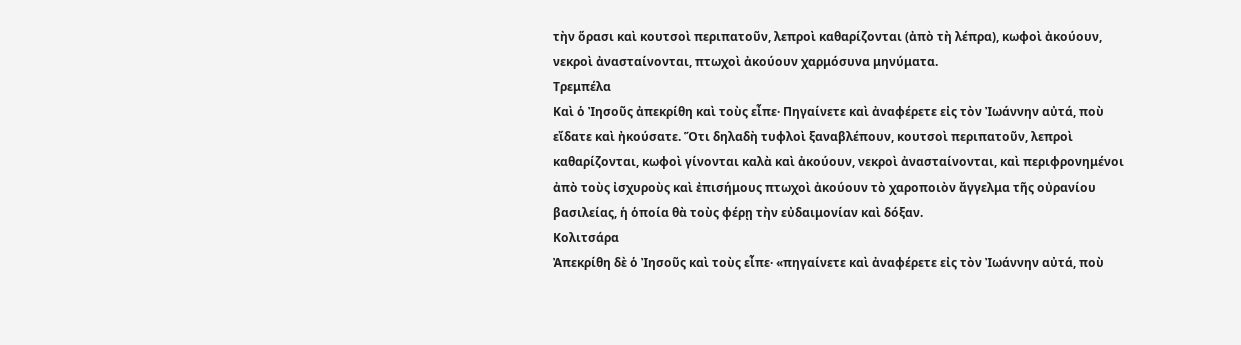τὴν ὅρασι καὶ κουτσοὶ περιπατοῦν, λεπροὶ καθαρίζονται (ἀπὸ τὴ λέπρα), κωφοὶ ἀκούουν, νεκροὶ ἀνασταίνονται, πτωχοὶ ἀκούουν χαρμόσυνα μηνύματα.
Τρεμπέλα
Καὶ ὁ Ἰησοῦς ἀπεκρίθη καὶ τοὺς εἶπε· Πηγαίνετε καὶ ἀναφέρετε εἰς τὸν Ἰωάννην αὐτά, ποὺ εἴδατε καὶ ἠκούσατε. Ὅτι δηλαδὴ τυφλοὶ ξαναβλέπουν, κουτσοὶ περιπατοῦν, λεπροὶ καθαρίζονται, κωφοὶ γίνονται καλὰ καὶ ἀκούουν, νεκροὶ ἀνασταίνονται, καὶ περιφρονημένοι ἀπὸ τοὺς ἰσχυροὺς καὶ ἐπισήμους πτωχοὶ ἀκούουν τὸ χαροποιὸν ἄγγελμα τῆς οὐρανίου βασιλείας, ἡ ὁποία θὰ τοὺς φέρῃ τὴν εὐδαιμονίαν καὶ δόξαν.
Κολιτσάρα
Ἀπεκρίθη δὲ ὁ Ἰησοῦς καὶ τοὺς εἶπε· «πηγαίνετε καὶ ἀναφέρετε εἰς τὸν Ἰωάννην αὐτά, ποὺ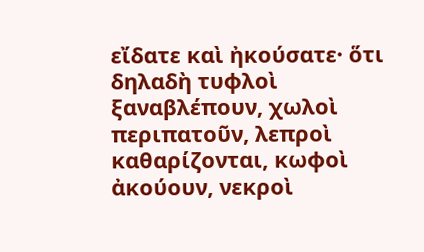εἴδατε καὶ ἠκούσατε· ὅτι δηλαδὴ τυφλοὶ ξαναβλέπουν, χωλοὶ περιπατοῦν, λεπροὶ καθαρίζονται, κωφοὶ ἀκούουν, νεκροὶ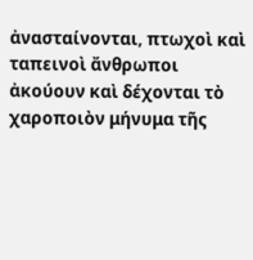ἀνασταίνονται, πτωχοὶ καὶ ταπεινοὶ ἄνθρωποι ἀκούουν καὶ δέχονται τὸ χαροποιὸν μήνυμα τῆς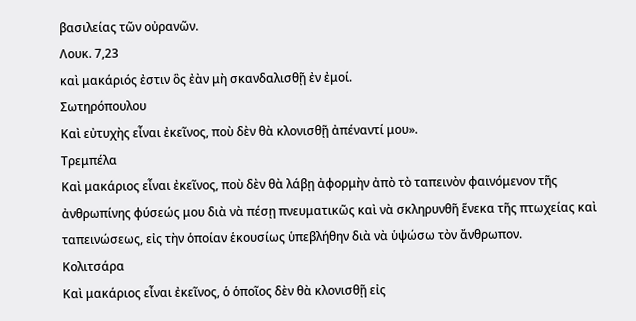βασιλείας τῶν οὐρανῶν.
Λουκ. 7,23
καὶ μακάριός ἐστιν ὃς ἐὰν μὴ σκανδαλισθῇ ἐν ἐμοί.
Σωτηρόπουλου
Καὶ εὐτυχὴς εἶναι ἐκεῖνος, ποὺ δὲν θὰ κλονισθῇ ἀπέναντί μου».
Τρεμπέλα
Καὶ μακάριος εἶναι ἐκεῖνος, ποὺ δὲν θὰ λάβῃ ἀφορμὴν ἀπὸ τὸ ταπεινὸν φαινόμενον τῆς ἀνθρωπίνης φύσεώς μου διὰ νὰ πέσῃ πνευματικῶς καὶ νὰ σκληρυνθῆ ἕνεκα τῆς πτωχείας καὶ ταπεινώσεως, εἰς τὴν ὁποίαν ἑκουσίως ὑπεβλήθην διὰ νὰ ὑψώσω τὸν ἄνθρωπον.
Κολιτσάρα
Καὶ μακάριος εἶναι ἐκεῖνος, ὁ ὁποῖος δὲν θὰ κλονισθῇ εἰς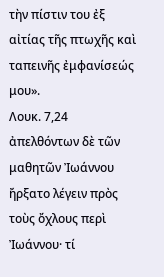τὴν πίστιν του ἐξ αἰτίας τῆς πτωχῆς καὶ ταπεινῆς ἐμφανίσεώς μου».
Λουκ. 7,24
ἀπελθόντων δὲ τῶν μαθητῶν Ἰωάννου ἤρξατο λέγειν πρὸς τοὺς ὄχλους περὶ Ἰωάννου· τί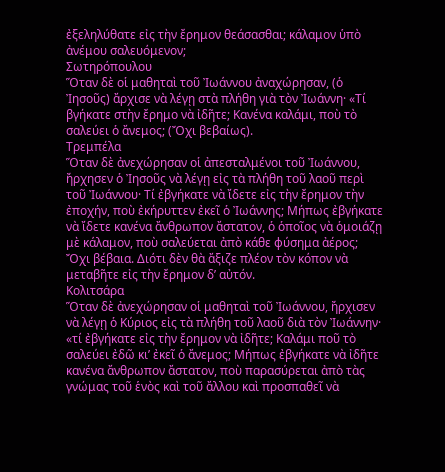ἐξεληλύθατε εἰς τὴν ἔρημον θεάσασθαι; κάλαμον ὑπὸ ἀνέμου σαλευόμενον;
Σωτηρόπουλου
Ὅταν δὲ οἱ μαθηταὶ τοῦ Ἰωάννου ἀναχώρησαν, (ὁ Ἰησοῦς) ἄρχισε νὰ λέγῃ στὰ πλήθη γιὰ τὸν Ἰωάννη· «Τί βγήκατε στὴν ἔρημο νὰ ἰδῆτε; Κανένα καλάμι, ποὺ τὸ σαλεύει ὁ ἄνεμος; (Ὄχι βεβαίως).
Τρεμπέλα
Ὅταν δὲ ἀνεχώρησαν οἱ ἀπεσταλμένοι τοῦ Ἰωάννου, ἤρχησεν ὁ Ἰησοῦς νὰ λέγῃ εἰς τὰ πλήθη τοῦ λαοῦ περὶ τοῦ Ἰωάννου· Τί ἐβγήκατε νὰ ἴδετε εἰς τὴν ἔρημον τὴν ἐποχήν, ποὺ ἐκήρυττεν ἐκεῖ ὁ Ἰωάννης; Μήπως ἐβγήκατε νὰ ἴδετε κανένα ἄνθρωπον ἄστατον, ὁ ὁποῖος νὰ ὁμοιάζῃ μὲ κάλαμον, ποὺ σαλεύεται ἀπὸ κάθε φύσημα ἀέρος; Ὄχι βέβαια. Διότι δὲν θὰ ἄξιζε πλέον τὸν κόπον νὰ μεταβῆτε εἰς τὴν ἔρημον δ’ αὐτόν.
Κολιτσάρα
Ὅταν δὲ ἀνεχώρησαν οἱ μαθηταὶ τοῦ Ἰωάννου, ἤρχισεν νὰ λέγῃ ὁ Κύριος εἰς τὰ πλήθη τοῦ λαοῦ διὰ τὸν Ἰωάννην· «τί ἐβγήκατε εἰς τὴν ἔρημον νὰ ἰδῆτε; Καλάμι ποῦ τὸ σαλεύει ἐδῶ κι’ ἐκεῖ ὁ ἄνεμος; Μήπως ἐβγήκατε νὰ ἰδῆτε κανένα ἄνθρωπον ἄστατον, ποὺ παρασύρεται ἀπὸ τὰς γνώμας τοῦ ἑνὸς καὶ τοῦ ἄλλου καὶ προσπαθεῖ νὰ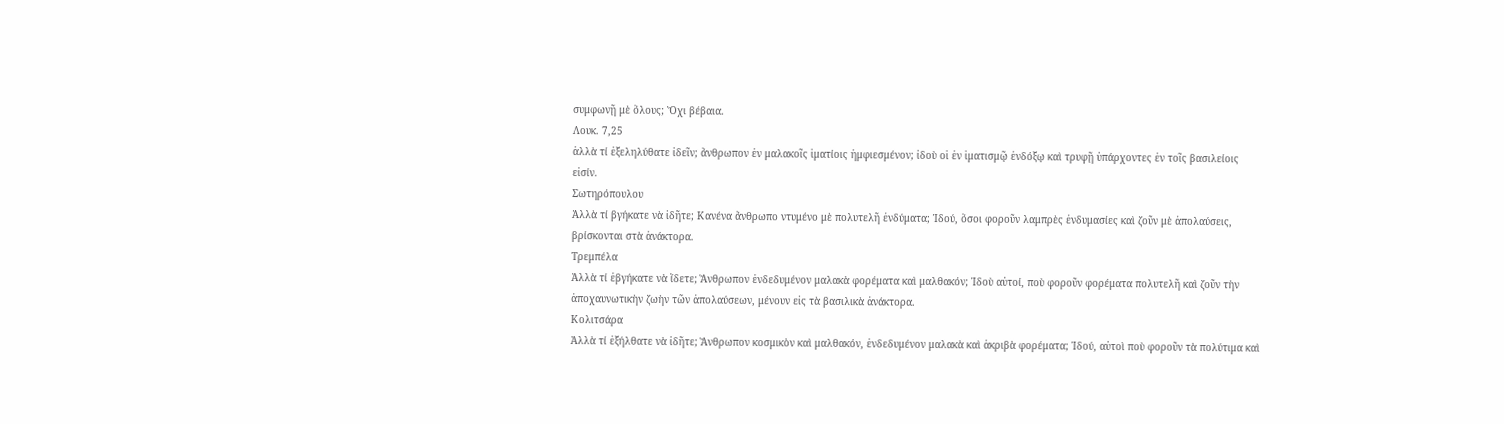συμφωνῇ μὲ ὅλους; Ὄχι βέβαια.
Λουκ. 7,25
ἀλλὰ τί ἐξεληλύθατε ἰδεῖν; ἄνθρωπον ἐν μαλακοῖς ἱματίοις ἠμφιεσμένον; ἰδοὺ οἱ ἐν ἱματισμῷ ἐνδόξῳ καὶ τρυφῇ ὑπάρχοντες ἐν τοῖς βασιλείοις εἰσίν.
Σωτηρόπουλου
Ἀλλὰ τί βγήκατε νὰ ἰδῆτε; Κανένα ἄνθρωπο ντυμένο μὲ πολυτελῆ ἐνδύματα; Ἰδού, ὅσοι φοροῦν λαμπρὲς ἐνδυμασίες καὶ ζοῦν μὲ ἀπολαύσεις, βρίσκονται στὰ ἀνάκτορα.
Τρεμπέλα
Ἀλλὰ τί ἐβγήκατε νὰ ἴδετε; Ἄνθρωπον ἐνδεδυμένον μαλακὰ φορέματα καὶ μαλθακόν; Ἰδοὺ αὐτοί, ποὺ φοροῦν φορέματα πολυτελῆ καὶ ζοῦν τὴν ἀποχαυνωτικὴν ζωὴν τῶν ἀπολαύσεων, μένουν εἰς τὰ βασιλικὰ ἀνάκτορα.
Κολιτσάρα
Ἀλλὰ τί ἐξήλθατε νὰ ἰδῆτε; Ἄνθρωπον κοσμικὸν καὶ μαλθακόν, ἐνδεδυμένον μαλακὰ καὶ ἀκριβὰ φορέματα; Ἰδού, αὐτοὶ ποὺ φοροῦν τὰ πολύτιμα καὶ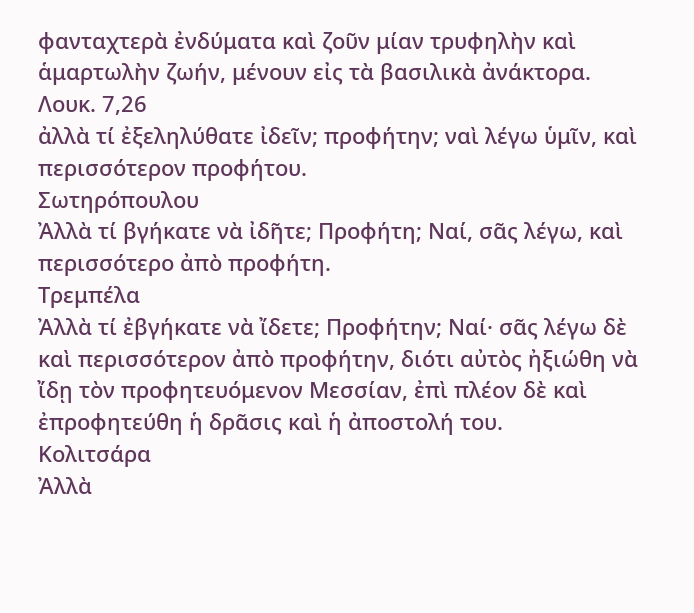φανταχτερὰ ἐνδύματα καὶ ζοῦν μίαν τρυφηλὴν καὶ ἁμαρτωλὴν ζωήν, μένουν εἰς τὰ βασιλικὰ ἀνάκτορα.
Λουκ. 7,26
ἀλλὰ τί ἐξεληλύθατε ἰδεῖν; προφήτην; ναὶ λέγω ὑμῖν, καὶ περισσότερον προφήτου.
Σωτηρόπουλου
Ἀλλὰ τί βγήκατε νὰ ἰδῆτε; Προφήτη; Ναί, σᾶς λέγω, καὶ περισσότερο ἀπὸ προφήτη.
Τρεμπέλα
Ἀλλὰ τί ἐβγήκατε νὰ ἴδετε; Προφήτην; Ναί· σᾶς λέγω δὲ καὶ περισσότερον ἀπὸ προφήτην, διότι αὐτὸς ἠξιώθη νὰ ἴδῃ τὸν προφητευόμενον Μεσσίαν, ἐπὶ πλέον δὲ καὶ ἐπροφητεύθη ἡ δρᾶσις καὶ ἡ ἀποστολή του.
Κολιτσάρα
Ἀλλὰ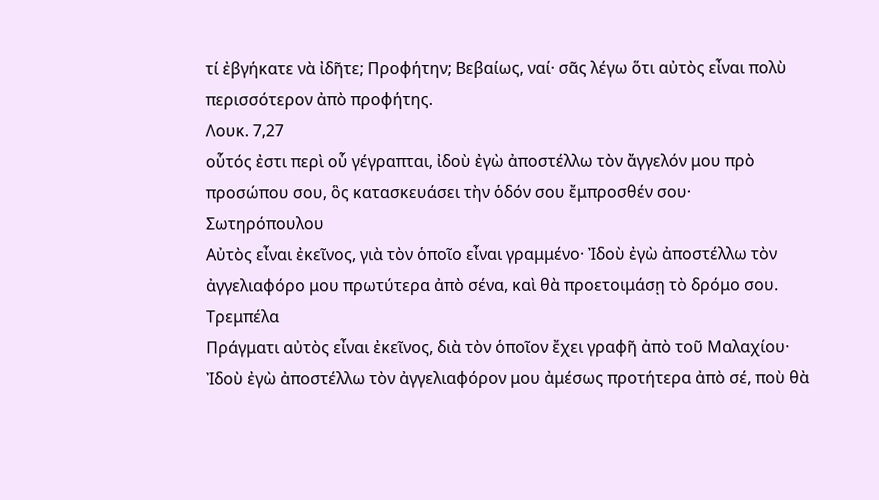τί ἐβγήκατε νὰ ἰδῆτε; Προφήτην; Βεβαίως, ναί· σᾶς λέγω ὅτι αὐτὸς εἶναι πολὺ περισσότερον ἀπὸ προφήτης.
Λουκ. 7,27
οὗτός ἐστι περὶ οὗ γέγραπται, ἰδοὺ ἐγὼ ἀποστέλλω τὸν ἄγγελόν μου πρὸ προσώπου σου, ὃς κατασκευάσει τὴν ὁδόν σου ἔμπροσθέν σου·
Σωτηρόπουλου
Αὐτὸς εἶναι ἐκεῖνος, γιὰ τὸν ὁποῖο εἶναι γραμμένο· Ἰδοὺ ἐγὼ ἀποστέλλω τὸν ἀγγελιαφόρο μου πρωτύτερα ἀπὸ σένα, καὶ θὰ προετοιμάσῃ τὸ δρόμο σου.
Τρεμπέλα
Πράγματι αὐτὸς εἶναι ἐκεῖνος, διὰ τὸν ὁποῖον ἔχει γραφῆ ἀπὸ τοῦ Μαλαχίου· Ἰδοὺ ἐγὼ ἀποστέλλω τὸν ἀγγελιαφόρον μου ἀμέσως προτήτερα ἀπὸ σέ, ποὺ θὰ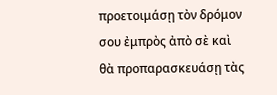προετοιμάσῃ τὸν δρόμον σου ἐμπρὸς ἀπὸ σὲ καὶ θὰ προπαρασκευάσῃ τὰς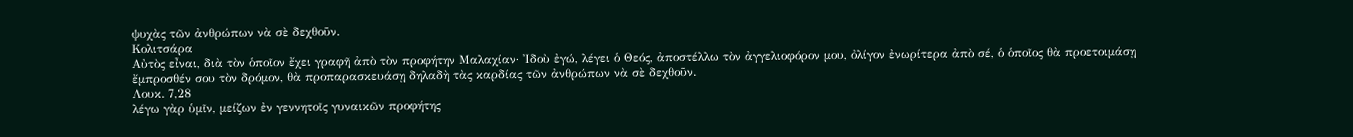ψυχὰς τῶν ἀνθρώπων νὰ σὲ δεχθοῦν.
Κολιτσάρα
Αὐτὸς εἶναι, διὰ τὸν ὁποῖον ἔχει γραφῆ ἀπὸ τὸν προφήτην Μαλαχίαν· Ἰδοὺ ἐγώ, λέγει ὁ Θεός, ἀποστέλλω τὸν ἀγγελιοφόρον μου, ὀλίγον ἐνωρίτερα ἀπὸ σέ, ὁ ὁποῖος θὰ προετοιμάσῃ ἔμπροσθέν σου τὸν δρόμον, θὰ προπαρασκευάσῃ δηλαδὴ τὰς καρδίας τῶν ἀνθρώπων νὰ σὲ δεχθοῦν.
Λουκ. 7,28
λέγω γὰρ ὑμῖν, μείζων ἐν γεννητοῖς γυναικῶν προφήτης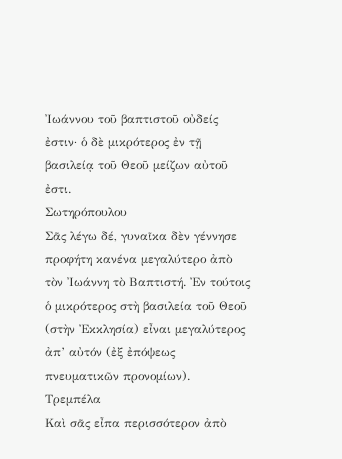Ἰωάννου τοῦ βαπτιστοῦ οὐδείς ἐστιν· ὁ δὲ μικρότερος ἐν τῇ βασιλείᾳ τοῦ Θεοῦ μείζων αὐτοῦ ἐστι.
Σωτηρόπουλου
Σᾶς λέγω δέ, γυναῖκα δὲν γέννησε προφήτη κανένα μεγαλύτερο ἀπὸ τὸν Ἰωάννη τὸ Βαπτιστή. Ἐν τούτοις ὁ μικρότερος στὴ βασιλεία τοῦ Θεοῦ (στὴν Ἐκκλησία) εἶναι μεγαλύτερος ἀπ’ αὐτόν (ἐξ ἐπόψεως πνευματικῶν προνομίων).
Τρεμπέλα
Καὶ σᾶς εἶπα περισσότερον ἀπὸ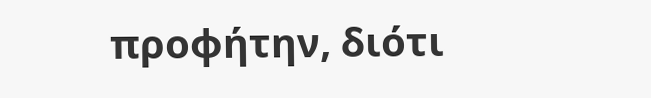προφήτην, διότι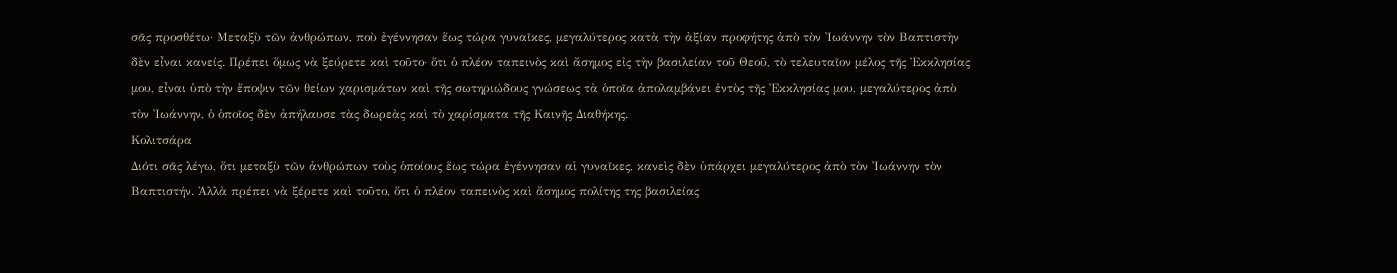σᾶς προσθέτω· Μεταξὺ τῶν ἀνθρώπων, ποὺ ἐγέννησαν ἕως τώρα γυναῖκες, μεγαλύτερος κατὰ τὴν ἀξίαν προφήτης ἀπὸ τὸν Ἰωάννην τὸν Βαπτιστὴν δὲν εἶναι κανείς. Πρέπει ὅμως νὰ ξεύρετε καὶ τοῦτο· ὅτι ὁ πλέον ταπεινὸς καὶ ἄσημος εἰς τὴν βασιλείαν τοῦ Θεοῦ, τὸ τελευταῖον μέλος τῆς Ἐκκλησίας μου, εἶναι ὑπὸ τὴν ἔποψιν τῶν θείων χαρισμάτων καὶ τῆς σωτηριώδους γνώσεως τὰ ὁποῖα ἀπολαμβάνει ἐντὸς τῆς Ἐκκλησίας μου, μεγαλύτερος ἀπὸ τὸν Ἰωάννην, ὁ ὁποῖος δὲν ἀπήλαυσε τὰς δωρεὰς καὶ τὸ χαρίσματα τῆς Καινῆς Διαθήκης.
Κολιτσάρα
Διότι σᾶς λέγω, ὅτι μεταξὺ τῶν ἀνθρώπων τοὺς ὁποίους ἕως τώρα ἐγέννησαν αἱ γυναῖκες, κανεὶς δὲν ὑπάρχει μεγαλύτερος ἀπὸ τὸν Ἰωάννην τὸν Βαπτιστήν. Ἀλλὰ πρέπει νὰ ξέρετε καὶ τοῦτο, ὅτι ὁ πλέον ταπεινὸς καὶ ἄσημος πολίτης της βασιλείας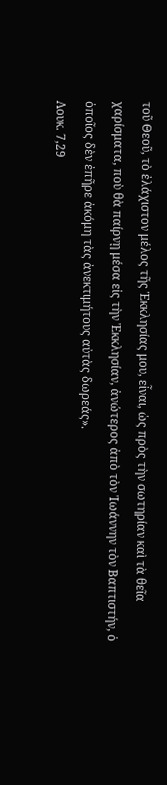τοῦ Θεοῦ, τὸ ἐλάχιστον μέλος τῆς Ἐκκλησίας μου, εἶναι, ὡς πρὸς τὴν σωτηρίαν καὶ τὰ θεῖα χαρίσματα, ποὺ θὰ παίρνῃ μέσα εἰς τὴν Ἐκκλησίαν, ἀνώτερος ἀπὸ τὸν Ἰωάννην τὸν Βαπτιστήν, ὁ ὁποῖος δὲν ἐπῆρε ἀκόμη τὰς ἀνεκτιμήτους αὐτὰς δωρεάς».
Λουκ. 7,29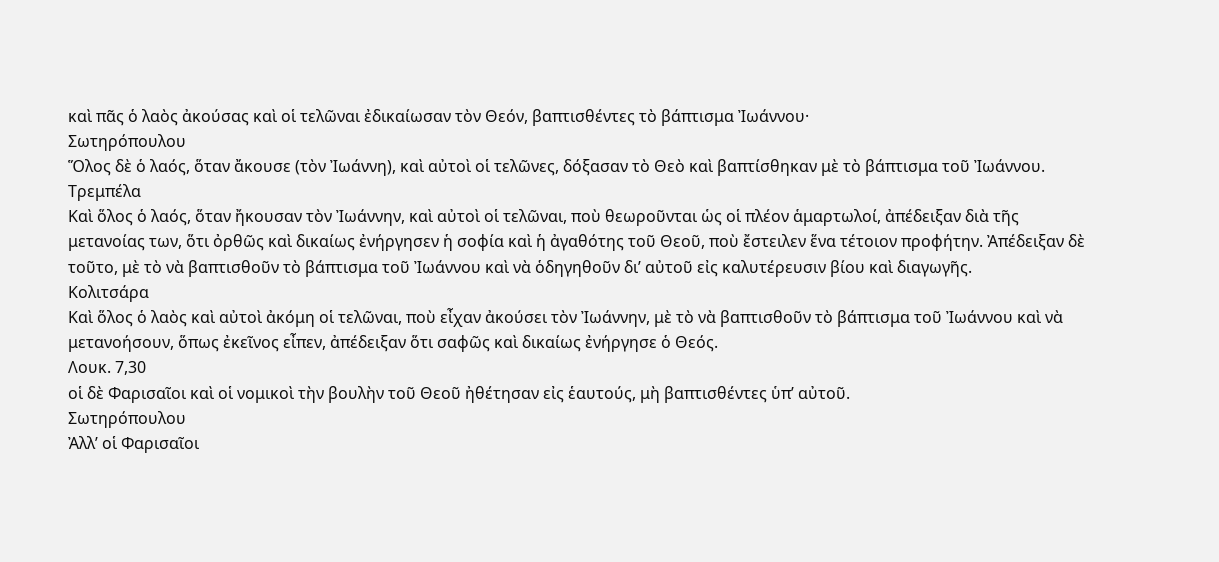καὶ πᾶς ὁ λαὸς ἀκούσας καὶ οἱ τελῶναι ἐδικαίωσαν τὸν Θεόν, βαπτισθέντες τὸ βάπτισμα Ἰωάννου·
Σωτηρόπουλου
Ὅλος δὲ ὁ λαός, ὅταν ἄκουσε (τὸν Ἰωάννη), καὶ αὐτοὶ οἱ τελῶνες, δόξασαν τὸ Θεὸ καὶ βαπτίσθηκαν μὲ τὸ βάπτισμα τοῦ Ἰωάννου.
Τρεμπέλα
Καὶ ὅλος ὁ λαός, ὅταν ἤκουσαν τὸν Ἰωάννην, καὶ αὐτοὶ οἱ τελῶναι, ποὺ θεωροῦνται ὡς οἱ πλέον ἁμαρτωλοί, ἀπέδειξαν διὰ τῆς μετανοίας των, ὅτι ὀρθῶς καὶ δικαίως ἐνήργησεν ἡ σοφία καὶ ἡ ἀγαθότης τοῦ Θεοῦ, ποὺ ἔστειλεν ἕνα τέτοιον προφήτην. Ἀπέδειξαν δὲ τοῦτο, μὲ τὸ νὰ βαπτισθοῦν τὸ βάπτισμα τοῦ Ἰωάννου καὶ νὰ ὁδηγηθοῦν δι’ αὐτοῦ εἰς καλυτέρευσιν βίου καὶ διαγωγῆς.
Κολιτσάρα
Καὶ ὅλος ὁ λαὸς καὶ αὐτοὶ ἀκόμη οἱ τελῶναι, ποὺ εἶχαν ἀκούσει τὸν Ἰωάννην, μὲ τὸ νὰ βαπτισθοῦν τὸ βάπτισμα τοῦ Ἰωάννου καὶ νὰ μετανοήσουν, ὅπως ἐκεῖνος εἶπεν, ἀπέδειξαν ὅτι σαφῶς καὶ δικαίως ἐνήργησε ὁ Θεός.
Λουκ. 7,30
οἱ δὲ Φαρισαῖοι καὶ οἱ νομικοὶ τὴν βουλὴν τοῦ Θεοῦ ἠθέτησαν εἰς ἑαυτούς, μὴ βαπτισθέντες ὑπ’ αὐτοῦ.
Σωτηρόπουλου
Ἀλλ’ οἱ Φαρισαῖοι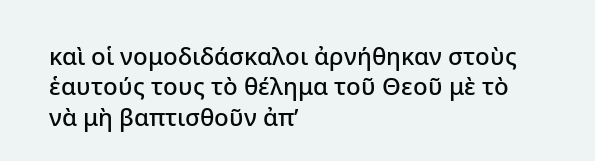καὶ οἱ νομοδιδάσκαλοι ἀρνήθηκαν στοὺς ἑαυτούς τους τὸ θέλημα τοῦ Θεοῦ μὲ τὸ νὰ μὴ βαπτισθοῦν ἀπ’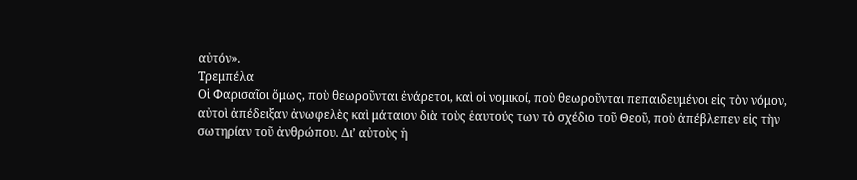αὐτόν».
Τρεμπέλα
Οἱ Φαρισαῖοι ὅμως, ποὺ θεωροῦνται ἐνάρετοι, καὶ οἱ νομικοί, ποὺ θεωροῦνται πεπαιδευμένοι εἰς τὸν νόμον, αὐτοὶ ἀπέδειξαν ἀνωφελὲς καὶ μάταιον διὰ τοὺς ἑαυτούς των τὸ σχέδιο τοῦ Θεοῦ, ποὺ ἀπέβλεπεν εἰς τὴν σωτηρίαν τοῦ ἀνθρώπου. Δι’ αὐτοὺς ἡ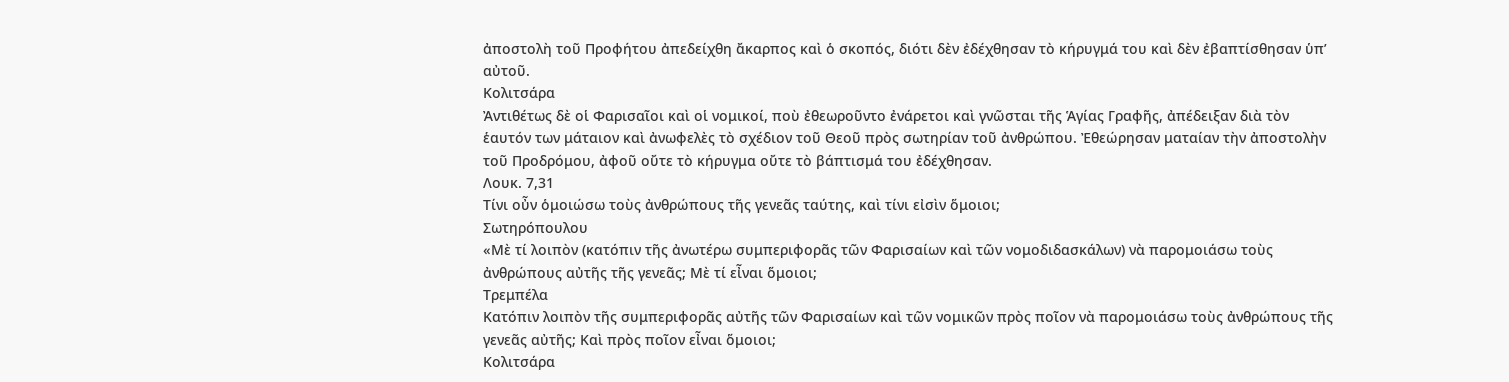ἀποστολὴ τοῦ Προφήτου ἀπεδείχθη ἄκαρπος καὶ ὁ σκοπός, διότι δὲν ἐδέχθησαν τὸ κήρυγμά του καὶ δὲν ἐβαπτίσθησαν ὑπ’ αὐτοῦ.
Κολιτσάρα
Ἀντιθέτως δὲ οἱ Φαρισαῖοι καὶ οἱ νομικοί, ποὺ ἐθεωροῦντο ἐνάρετοι καὶ γνῶσται τῆς Ἁγίας Γραφῆς, ἀπέδειξαν διὰ τὸν ἑαυτόν των μάταιον καὶ ἀνωφελὲς τὸ σχέδιον τοῦ Θεοῦ πρὸς σωτηρίαν τοῦ ἀνθρώπου. Ἐθεώρησαν ματαίαν τὴν ἀποστολὴν τοῦ Προδρόμου, ἀφοῦ οὔτε τὸ κήρυγμα οὔτε τὸ βάπτισμά του ἐδέχθησαν.
Λουκ. 7,31
Τίνι οὖν ὁμοιώσω τοὺς ἀνθρώπους τῆς γενεᾶς ταύτης, καὶ τίνι εἰσὶν ὅμοιοι;
Σωτηρόπουλου
«Μὲ τί λοιπὸν (κατόπιν τῆς ἀνωτέρω συμπεριφορᾶς τῶν Φαρισαίων καὶ τῶν νομοδιδασκάλων) νὰ παρομοιάσω τοὺς ἀνθρώπους αὐτῆς τῆς γενεᾶς; Μὲ τί εἶναι ὅμοιοι;
Τρεμπέλα
Κατόπιν λοιπὸν τῆς συμπεριφορᾶς αὐτῆς τῶν Φαρισαίων καὶ τῶν νομικῶν πρὸς ποῖον νὰ παρομοιάσω τοὺς ἀνθρώπους τῆς γενεᾶς αὐτῆς; Καὶ πρὸς ποῖον εἶναι ὅμοιοι;
Κολιτσάρα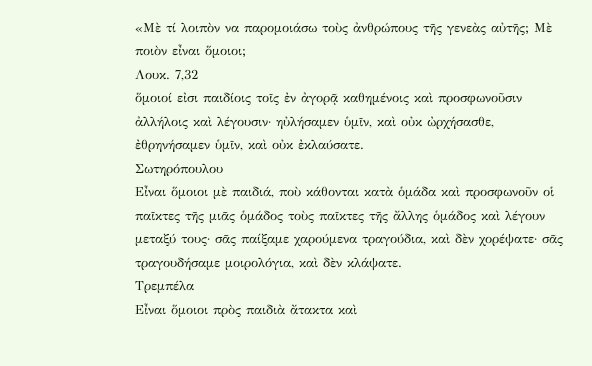«Μὲ τί λοιπὸν να παρομοιάσω τοὺς ἀνθρώπους τῆς γενεὰς αὐτῆς; Μὲ ποιὸν εἶναι ὅμοιοι;
Λουκ. 7,32
ὅμοιοί εἰσι παιδίοις τοῖς ἐν ἀγορᾷ καθημένοις καὶ προσφωνοῦσιν ἀλλήλοις καὶ λέγουσιν· ηὐλήσαμεν ὑμῖν, καὶ οὐκ ὠρχήσασθε, ἐθρηνήσαμεν ὑμῖν, καὶ οὐκ ἐκλαύσατε.
Σωτηρόπουλου
Εἶναι ὅμοιοι μὲ παιδιά, ποὺ κάθονται κατὰ ὁμάδα καὶ προσφωνοῦν οἱ παῖκτες τῆς μιᾶς ὁμάδος τοὺς παῖκτες τῆς ἄλλης ὁμάδος καὶ λέγουν μεταξύ τους· σᾶς παίξαμε χαρούμενα τραγούδια, καὶ δὲν χορέψατε· σᾶς τραγουδήσαμε μοιρολόγια, καὶ δὲν κλάψατε.
Τρεμπέλα
Εἶναι ὅμοιοι πρὸς παιδιὰ ἄτακτα καὶ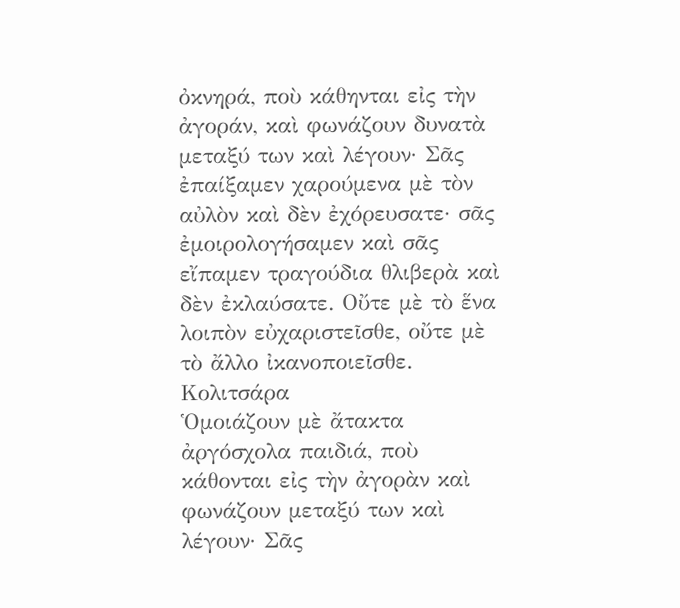ὀκνηρά, ποὺ κάθηνται εἰς τὴν ἀγοράν, καὶ φωνάζουν δυνατὰ μεταξύ των καὶ λέγουν· Σᾶς ἐπαίξαμεν χαρούμενα μὲ τὸν αὐλὸν καὶ δὲν ἐχόρευσατε· σᾶς ἐμοιρολογήσαμεν καὶ σᾶς εἴπαμεν τραγούδια θλιβερὰ καὶ δὲν ἐκλαύσατε. Οὔτε μὲ τὸ ἕνα λοιπὸν εὐχαριστεῖσθε, οὔτε μὲ τὸ ἄλλο ἰκανοποιεῖσθε.
Κολιτσάρα
Ὁμοιάζουν μὲ ἄτακτα ἀργόσχολα παιδιά, ποὺ κάθονται εἰς τὴν ἀγορὰν καὶ φωνάζουν μεταξύ των καὶ λέγουν· Σᾶς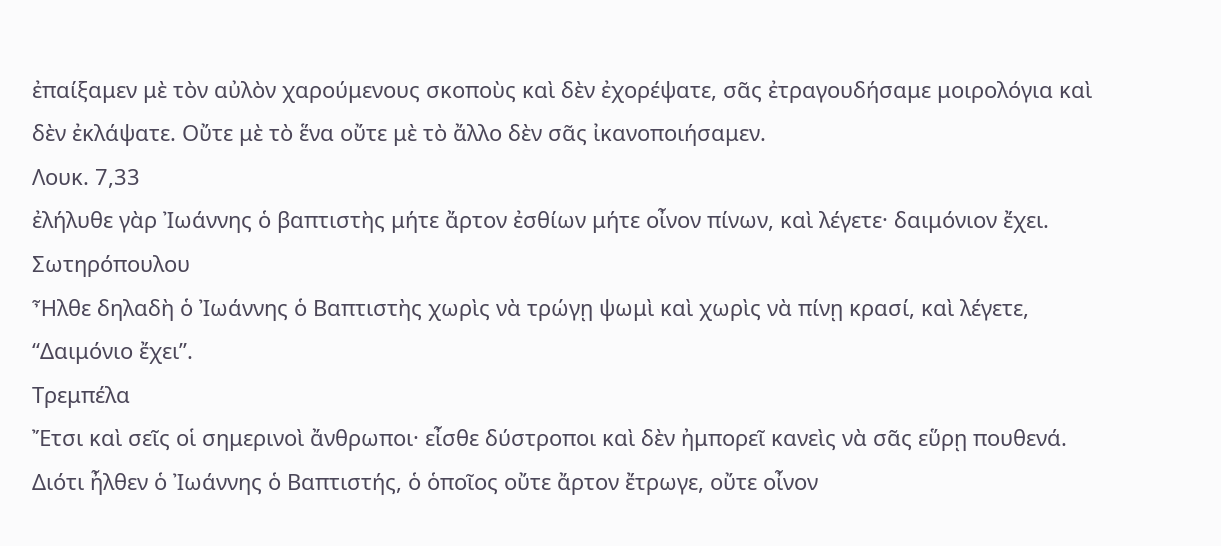ἐπαίξαμεν μὲ τὸν αὐλὸν χαρούμενους σκοποὺς καὶ δὲν ἐχορέψατε, σᾶς ἐτραγουδήσαμε μοιρολόγια καὶ δὲν ἐκλάψατε. Οὔτε μὲ τὸ ἕνα οὔτε μὲ τὸ ἄλλο δὲν σᾶς ἰκανοποιήσαμεν.
Λουκ. 7,33
ἐλήλυθε γὰρ Ἰωάννης ὁ βαπτιστὴς μήτε ἄρτον ἐσθίων μήτε οἶνον πίνων, καὶ λέγετε· δαιμόνιον ἔχει.
Σωτηρόπουλου
Ἦλθε δηλαδὴ ὁ Ἰωάννης ὁ Βαπτιστὴς χωρὶς νὰ τρώγῃ ψωμὶ καὶ χωρὶς νὰ πίνῃ κρασί, καὶ λέγετε, “Δαιμόνιο ἔχει”.
Τρεμπέλα
Ἔτσι καὶ σεῖς οἱ σημερινοὶ ἄνθρωποι· εἶσθε δύστροποι καὶ δὲν ἠμπορεῖ κανεὶς νὰ σᾶς εὕρῃ πουθενά. Διότι ἦλθεν ὁ Ἰωάννης ὁ Βαπτιστής, ὁ ὁποῖος οὔτε ἄρτον ἔτρωγε, οὔτε οἶνον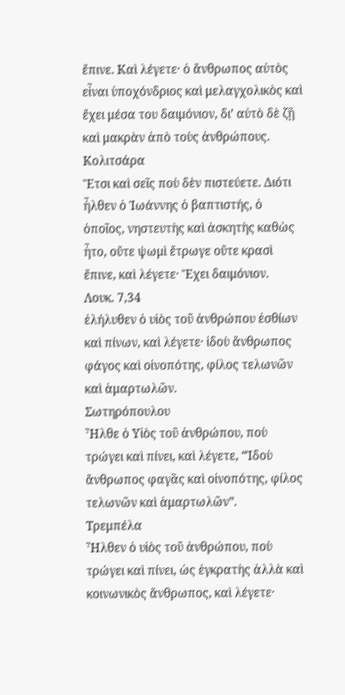ἔπινε. Καὶ λέγετε· ὁ ἄνθρωπος αὐτὸς εἶναι ὑποχόνδριος καὶ μελαγχολικὸς καὶ ἔχει μέσα του δαιμόνιον, δι’ αὐτὸ δὲ ζῇ καὶ μακρὰν ἀπὸ τοὺς ἀνθρώπους.
Κολιτσάρα
Ἔτσι καὶ σεῖς ποὺ δὲν πιστεύετε. Διότι ἦλθεν ὁ Ἰωάννης ὁ βαπτιστής, ὁ ὁποῖος, νηστευτὴς καὶ ἀσκητὴς καθὼς ἦτο, οὔτε ψωμὶ ἔτρωγε οὔτε κρασὶ ἔπινε, καὶ λέγετε· Ἔχει δαιμόνιον.
Λουκ. 7,34
ἐλήλυθεν ὁ υἱὸς τοῦ ἀνθρώπου ἐσθίων καὶ πίνων, καὶ λέγετε· ἰδοὺ ἄνθρωπος φάγος καὶ οἰνοπότης, φίλος τελωνῶν καὶ ἁμαρτωλῶν.
Σωτηρόπουλου
Ἦλθε ὁ Υἱὸς τοῦ ἀνθρώπου, ποὺ τρώγει καὶ πίνει, καὶ λέγετε, “Ἰδοὺ ἄνθρωπος φαγᾶς καὶ οἰνοπότης, φίλος τελωνῶν καὶ ἁμαρτωλῶν”.
Τρεμπέλα
Ἦλθεν ὁ υἱὸς τοῦ ἀνθρώπου, ποὺ τρώγει καὶ πίνει, ὡς ἐγκρατὴς ἀλλὰ καὶ κοινωνικὸς ἄνθρωπος, καὶ λέγετε·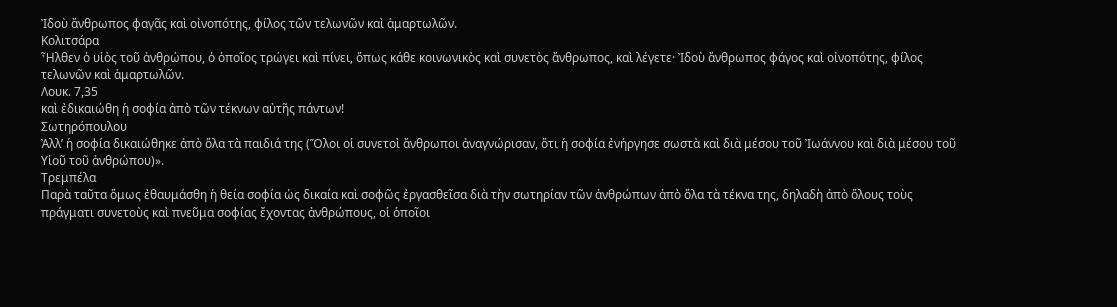Ἰδοὺ ἄνθρωπος φαγᾶς καὶ οἰνοπότης, φίλος τῶν τελωνῶν καὶ ἁμαρτωλῶν.
Κολιτσάρα
Ἦλθεν ὁ υἱὸς τοῦ ἀνθρώπου, ὁ ὁποῖος τρώγει καὶ πίνει, ὅπως κάθε κοινωνικὸς καὶ συνετὸς ἄνθρωπος, καὶ λέγετε· Ἰδοὺ ἄνθρωπος φάγος καὶ οἰνοπότης, φίλος τελωνῶν καὶ ἁμαρτωλῶν.
Λουκ. 7,35
καὶ ἐδικαιώθη ἡ σοφία ἀπὸ τῶν τέκνων αὐτῆς πάντων!
Σωτηρόπουλου
Ἀλλ’ ἡ σοφία δικαιώθηκε ἀπὸ ὅλα τὰ παιδιά της (Ὅλοι οἱ συνετοὶ ἄνθρωποι ἀναγνώρισαν, ὅτι ἡ σοφία ἐνήργησε σωστὰ καὶ διὰ μέσου τοῦ Ἰωάννου καὶ διὰ μέσου τοῦ Υἱοῦ τοῦ ἀνθρώπου)».
Τρεμπέλα
Παρὰ ταῦτα ὅμως ἐθαυμάσθη ἡ θεία σοφία ὡς δικαία καὶ σοφῶς ἐργασθεῖσα διὰ τὴν σωτηρίαν τῶν ἀνθρώπων ἀπὸ ὅλα τὰ τέκνα της, δηλαδὴ ἀπὸ ὅλους τοὺς πράγματι συνετοὺς καὶ πνεῦμα σοφίας ἔχοντας ἀνθρώπους, οἱ ὁποῖοι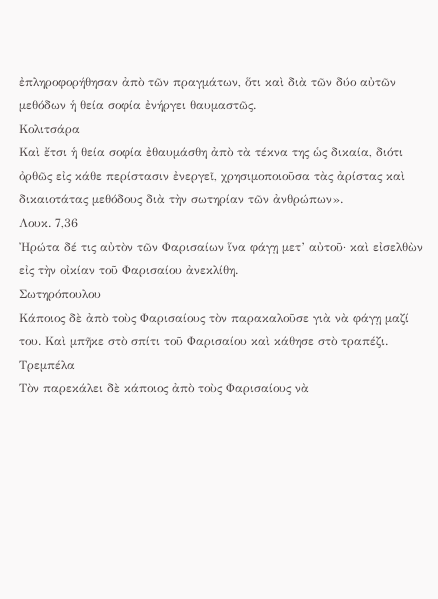ἐπληροφορήθησαν ἀπὸ τῶν πραγμάτων, ὅτι καὶ διὰ τῶν δύο αὐτῶν μεθόδων ἡ θεία σοφία ἐνήργει θαυμαστῶς.
Κολιτσάρα
Καὶ ἔτσι ἡ θεία σοφία ἐθαυμάσθη ἀπὸ τὰ τέκνα της ὡς δικαία, διότι ὀρθῶς εἰς κάθε περίστασιν ἐνεργεῖ, χρησιμοποιοῦσα τὰς ἀρίστας καὶ δικαιοτάτας μεθόδους διὰ τὴν σωτηρίαν τῶν ἀνθρώπων».
Λουκ. 7,36
Ἠρώτα δέ τις αὐτὸν τῶν Φαρισαίων ἵνα φάγῃ μετ’ αὐτοῦ· καὶ εἰσελθὼν εἰς τὴν οἰκίαν τοῦ Φαρισαίου ἀνεκλίθη.
Σωτηρόπουλου
Κάποιος δὲ ἀπὸ τοὺς Φαρισαίους τὸν παρακαλοῦσε γιὰ νὰ φάγῃ μαζί του. Καὶ μπῆκε στὸ σπίτι τοῦ Φαρισαίου καὶ κάθησε στὸ τραπέζι.
Τρεμπέλα
Τὸν παρεκάλει δὲ κάποιος ἀπὸ τοὺς Φαρισαίους νὰ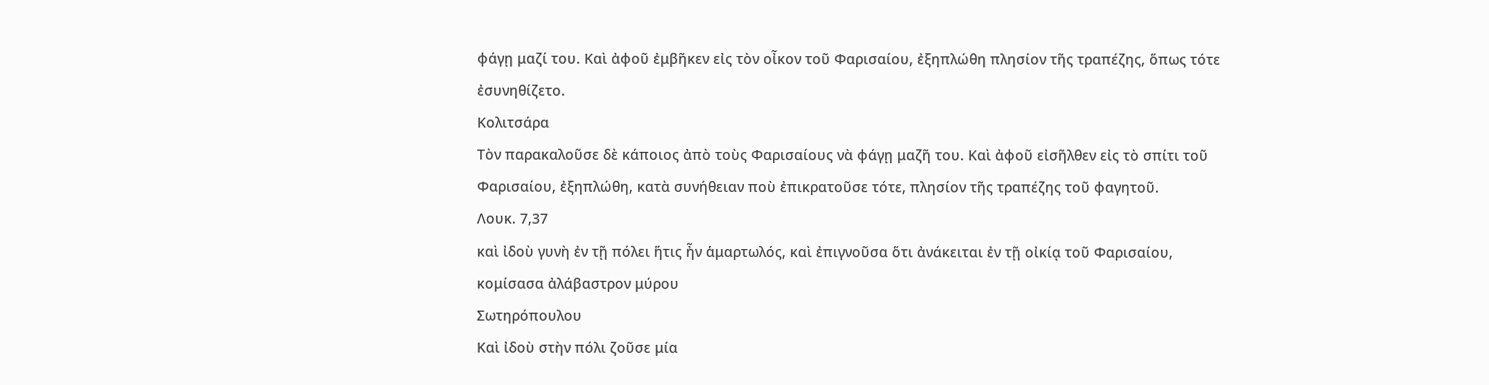φάγῃ μαζί του. Καὶ ἀφοῦ ἐμβῆκεν εἰς τὸν οἶκον τοῦ Φαρισαίου, ἐξηπλώθη πλησίον τῆς τραπέζης, ὅπως τότε ἐσυνηθίζετο.
Κολιτσάρα
Τὸν παρακαλοῦσε δὲ κάποιος ἀπὸ τοὺς Φαρισαίους νὰ φάγῃ μαζῆ του. Καὶ ἀφοῦ εἰσῆλθεν εἰς τὸ σπίτι τοῦ Φαρισαίου, ἐξηπλώθη, κατὰ συνήθειαν ποὺ ἐπικρατοῦσε τότε, πλησίον τῆς τραπέζης τοῦ φαγητοῦ.
Λουκ. 7,37
καὶ ἰδοὺ γυνὴ ἐν τῇ πόλει ἥτις ἦν ἁμαρτωλός, καὶ ἐπιγνοῦσα ὅτι ἀνάκειται ἐν τῇ οἰκίᾳ τοῦ Φαρισαίου, κομίσασα ἀλάβαστρον μύρου
Σωτηρόπουλου
Καὶ ἰδοὺ στὴν πόλι ζοῦσε μία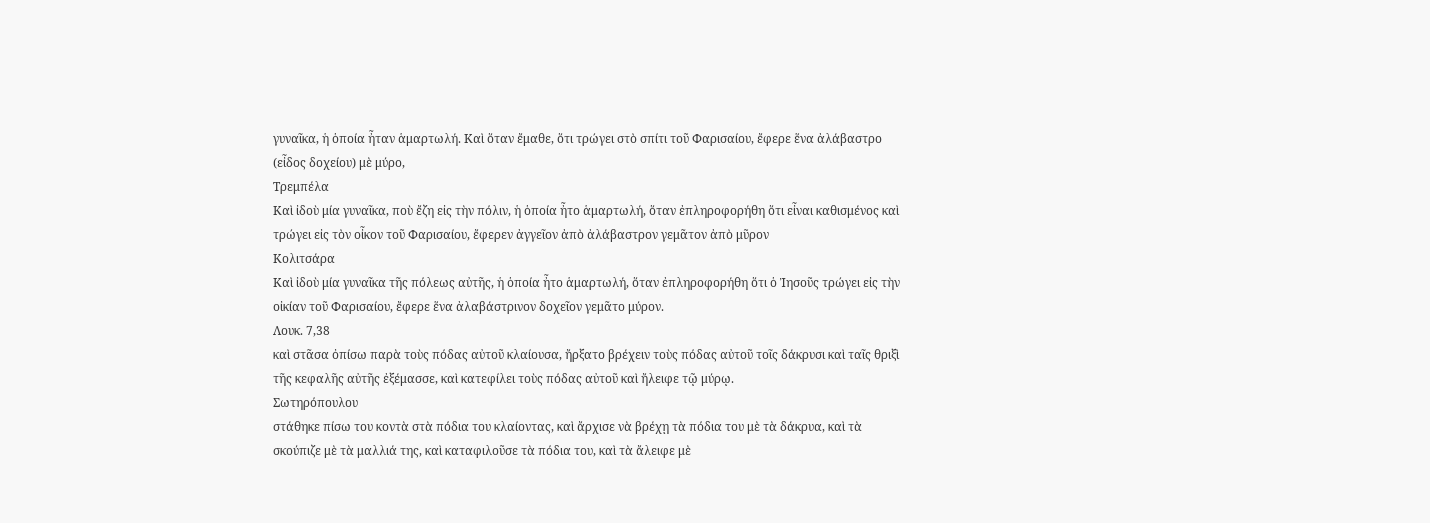γυναῖκα, ἡ ὁποία ἦταν ἁμαρτωλή. Καὶ ὅταν ἔμαθε, ὅτι τρώγει στὸ σπίτι τοῦ Φαρισαίου, ἔφερε ἕνα ἀλάβαστρο (εἶδος δοχείου) μὲ μύρο,
Τρεμπέλα
Καὶ ἰδοὺ μία γυναῖκα, ποὺ ἔζη εἰς τὴν πόλιν, ἡ ὁποία ἦτο ἁμαρτωλή, ὅταν ἐπληροφορήθη ὅτι εἶναι καθισμένος καὶ τρώγει εἰς τὸν οἶκον τοῦ Φαρισαίου, ἔφερεν ἀγγεῖον ἀπὸ ἀλάβαστρον γεμᾶτον ἀπὸ μῦρον
Κολιτσάρα
Καὶ ἰδοὺ μία γυναῖκα τῆς πόλεως αὐτῆς, ἡ ὁποία ἦτο ἁμαρτωλή, ὅταν ἐπληροφορήθη ὅτι ὁ Ἰησοῦς τρώγει εἰς τὴν οἰκίαν τοῦ Φαρισαίου, ἔφερε ἕνα ἀλαβάστρινον δοχεῖον γεμᾶτο μύρον.
Λουκ. 7,38
καὶ στᾶσα ὀπίσω παρὰ τοὺς πόδας αὐτοῦ κλαίουσα, ἤρξατο βρέχειν τοὺς πόδας αὐτοῦ τοῖς δάκρυσι καὶ ταῖς θριξὶ τῆς κεφαλῆς αὐτῆς ἐξέμασσε, καὶ κατεφίλει τοὺς πόδας αὐτοῦ καὶ ἤλειφε τῷ μύρῳ.
Σωτηρόπουλου
στάθηκε πίσω του κοντὰ στὰ πόδια του κλαίοντας, καὶ ἄρχισε νὰ βρέχῃ τὰ πόδια του μὲ τὰ δάκρυα, καὶ τὰ σκούπιζε μὲ τὰ μαλλιά της, καὶ καταφιλοῦσε τὰ πόδια του, καὶ τὰ ἄλειφε μὲ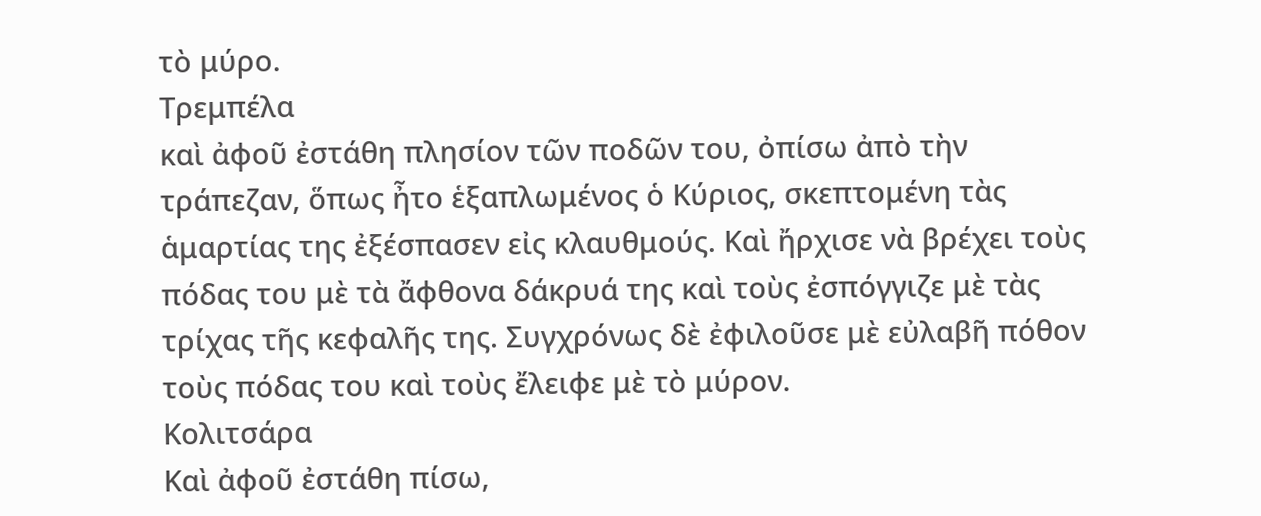τὸ μύρο.
Τρεμπέλα
καὶ ἀφοῦ ἐστάθη πλησίον τῶν ποδῶν του, ὀπίσω ἀπὸ τὴν τράπεζαν, ὅπως ἦτο ἑξαπλωμένος ὁ Κύριος, σκεπτομένη τὰς ἁμαρτίας της ἐξέσπασεν εἰς κλαυθμούς. Καὶ ἤρχισε νὰ βρέχει τοὺς πόδας του μὲ τὰ ἄφθονα δάκρυά της καὶ τοὺς ἐσπόγγιζε μὲ τὰς τρίχας τῆς κεφαλῆς της. Συγχρόνως δὲ ἐφιλοῦσε μὲ εὐλαβῆ πόθον τοὺς πόδας του καὶ τοὺς ἔλειφε μὲ τὸ μύρον.
Κολιτσάρα
Καὶ ἀφοῦ ἐστάθη πίσω,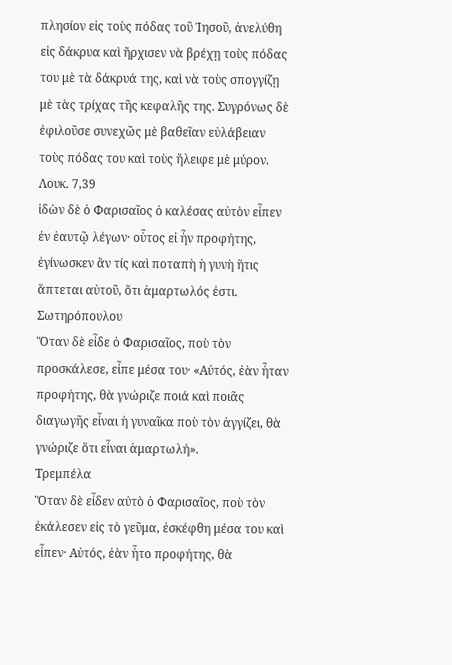πλησίον εἰς τοὺς πόδας τοῦ Ἰησοῦ, ἀνελύθη εἰς δάκρυα καὶ ἤρχισεν νὰ βρέχῃ τοὺς πόδας του μὲ τὰ δάκρυά της, καὶ νὰ τοὺς σπογγίζῃ μὲ τὰς τρίχας τῆς κεφαλῆς της. Συγρόνως δὲ ἐφιλοῦσε συνεχῶς μὲ βαθεῖαν εὐλάβειαν τοὺς πόδας του καὶ τοὺς ἤλειφε μὲ μύρον.
Λουκ. 7,39
ἰδὼν δὲ ὁ Φαρισαῖος ὁ καλέσας αὐτὸν εἶπεν ἐν ἑαυτῷ λέγων· οὗτος εἰ ἦν προφήτης, ἐγίνωσκεν ἂν τίς καὶ ποταπὴ ἡ γυνὴ ἥτις ἅπτεται αὐτοῦ, ὅτι ἁμαρτωλός ἐστι.
Σωτηρόπουλου
Ὅταν δὲ εἶδε ὁ Φαρισαῖος, ποὺ τὸν προσκάλεσε, εἶπε μέσα του· «Αὐτός, ἐὰν ἦταν προφήτης, θὰ γνώριζε ποιά καὶ ποιᾶς διαγωγῆς εἶναι ἡ γυναῖκα ποὺ τὸν ἀγγίζει, θὰ γνώριζε ὅτι εἶναι ἁμαρτωλή».
Τρεμπέλα
Ὅταν δὲ εἶδεν αὐτὸ ὁ Φαρισαῖος, ποὺ τὸν ἐκάλεσεν εἰς τὸ γεῦμα, ἐσκέφθη μέσα του καὶ εἶπεν· Αὐτός, ἐὰν ἦτο προφήτης, θὰ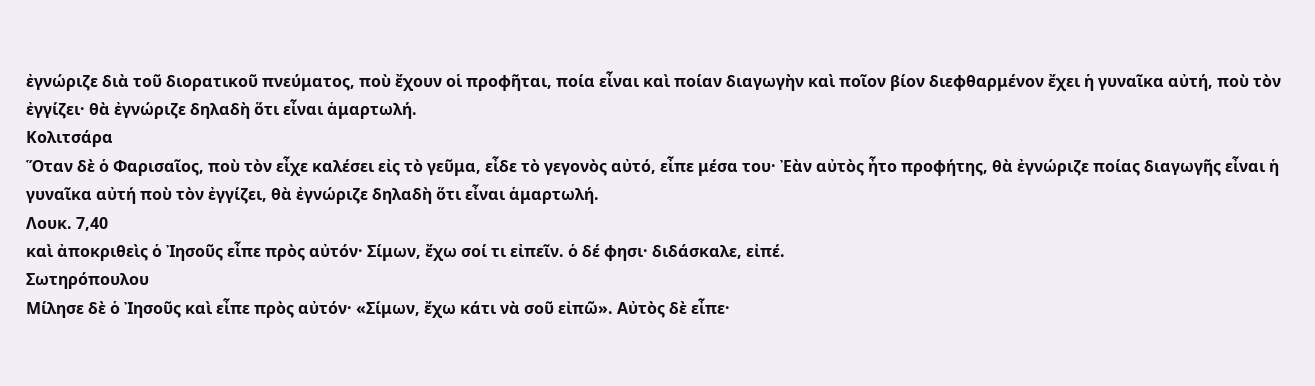ἐγνώριζε διὰ τοῦ διορατικοῦ πνεύματος, ποὺ ἔχουν οἱ προφῆται, ποία εἶναι καὶ ποίαν διαγωγὴν καὶ ποῖον βίον διεφθαρμένον ἔχει ἡ γυναῖκα αὐτή, ποὺ τὸν ἐγγίζει· θὰ ἐγνώριζε δηλαδὴ ὅτι εἶναι ἁμαρτωλή.
Κολιτσάρα
Ὅταν δὲ ὁ Φαρισαῖος, ποὺ τὸν εἶχε καλέσει εἰς τὸ γεῦμα, εἶδε τὸ γεγονὸς αὐτό, εἶπε μέσα του· Ἐὰν αὐτὸς ἦτο προφήτης, θὰ ἐγνώριζε ποίας διαγωγῆς εἶναι ἡ γυναῖκα αὐτή ποὺ τὸν ἐγγίζει, θὰ ἐγνώριζε δηλαδὴ ὅτι εἶναι ἁμαρτωλή.
Λουκ. 7,40
καὶ ἀποκριθεὶς ὁ Ἰησοῦς εἶπε πρὸς αὐτόν· Σίμων, ἔχω σοί τι εἰπεῖν. ὁ δέ φησι· διδάσκαλε, εἰπέ.
Σωτηρόπουλου
Μίλησε δὲ ὁ Ἰησοῦς καὶ εἶπε πρὸς αὐτόν· «Σίμων, ἔχω κάτι νὰ σοῦ εἰπῶ». Αὐτὸς δὲ εἶπε·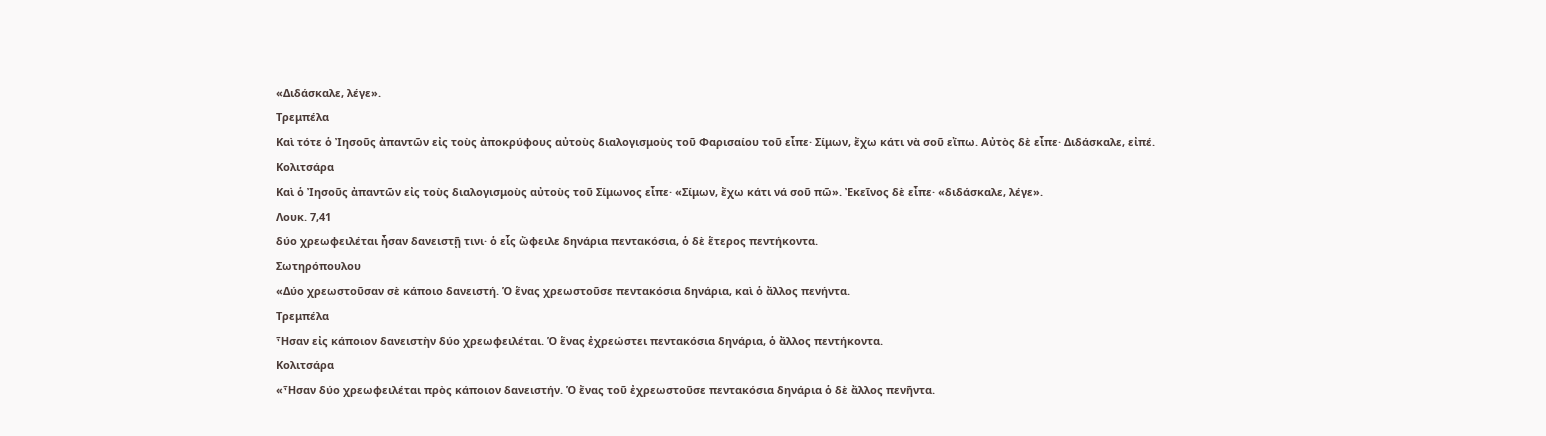«Διδάσκαλε, λέγε».
Τρεμπέλα
Καὶ τότε ὁ Ἰησοῦς ἀπαντῶν εἰς τοὺς ἀποκρύφους αὐτοὺς διαλογισμοὺς τοῦ Φαρισαίου τοῦ εἶπε· Σίμων, ἔχω κάτι νὰ σοῦ εἴπω. Αὐτὸς δὲ εἶπε· Διδάσκαλε, εἰπέ.
Κολιτσάρα
Καὶ ὁ Ἰησοῦς ἀπαντῶν εἰς τοὺς διαλογισμοὺς αὐτοὺς τοῦ Σίμωνος εἶπε· «Σίμων, ἔχω κάτι νά σοῦ πῶ». Ἐκεῖνος δὲ εἶπε· «διδάσκαλε, λέγε».
Λουκ. 7,41
δύο χρεωφειλέται ἦσαν δανειστῇ τινι· ὁ εἷς ὤφειλε δηνάρια πεντακόσια, ὁ δὲ ἕτερος πεντήκοντα.
Σωτηρόπουλου
«Δύο χρεωστοῦσαν σὲ κάποιο δανειστή. Ὁ ἕνας χρεωστοῦσε πεντακόσια δηνάρια, καὶ ὁ ἄλλος πενήντα.
Τρεμπέλα
Ἦσαν εἰς κάποιον δανειστὴν δύο χρεωφειλέται. Ὁ ἕνας ἐχρεώστει πεντακόσια δηνάρια, ὁ ἄλλος πεντήκοντα.
Κολιτσάρα
«Ἦσαν δύο χρεωφειλέται πρὸς κάποιον δανειστήν. Ὁ ἔνας τοῦ ἐχρεωστοῦσε πεντακόσια δηνάρια ὁ δὲ ἄλλος πενῆντα.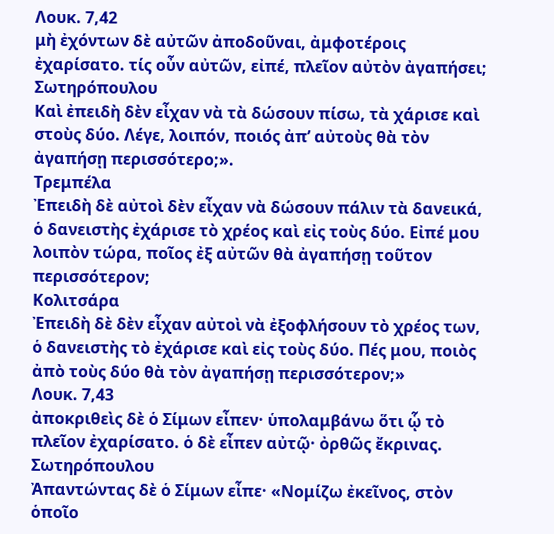Λουκ. 7,42
μὴ ἐχόντων δὲ αὐτῶν ἀποδοῦναι, ἀμφοτέροις ἐχαρίσατο. τίς οὖν αὐτῶν, εἰπέ, πλεῖον αὐτὸν ἀγαπήσει;
Σωτηρόπουλου
Καὶ ἐπειδὴ δὲν εἶχαν νὰ τὰ δώσουν πίσω, τὰ χάρισε καὶ στοὺς δύο. Λέγε, λοιπόν, ποιός ἀπ’ αὐτοὺς θὰ τὸν ἀγαπήσῃ περισσότερο;».
Τρεμπέλα
Ἐπειδὴ δὲ αὐτοὶ δὲν εἶχαν νὰ δώσουν πάλιν τὰ δανεικά, ὁ δανειστὴς ἐχάρισε τὸ χρέος καὶ εἰς τοὺς δύο. Εἰπέ μου λοιπὸν τώρα, ποῖος ἐξ αὐτῶν θὰ ἀγαπήσῃ τοῦτον περισσότερον;
Κολιτσάρα
Ἐπειδὴ δὲ δὲν εἶχαν αὐτοὶ νὰ ἐξοφλήσουν τὸ χρέος των, ὁ δανειστὴς τὸ ἐχάρισε καὶ εἰς τοὺς δύο. Πές μου, ποιὸς ἀπὸ τοὺς δύο θὰ τὸν ἀγαπήσῃ περισσότερον;»
Λουκ. 7,43
ἀποκριθεὶς δὲ ὁ Σίμων εἶπεν· ὑπολαμβάνω ὅτι ᾧ τὸ πλεῖον ἐχαρίσατο. ὁ δὲ εἶπεν αὐτῷ· ὀρθῶς ἔκρινας.
Σωτηρόπουλου
Ἀπαντώντας δὲ ὁ Σίμων εἶπε· «Νομίζω ἐκεῖνος, στὸν ὁποῖο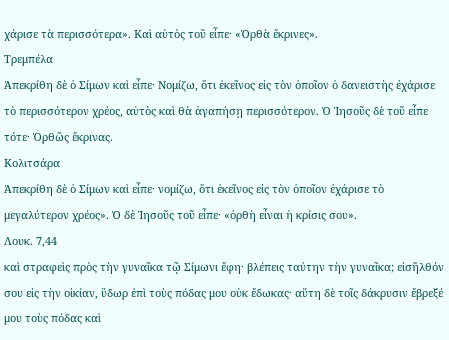χάρισε τὰ περισσότερα». Καὶ αὐτὸς τοῦ εἶπε· «Ὀρθὰ ἔκρινες».
Τρεμπέλα
Ἀπεκρίθη δὲ ὁ Σίμων καὶ εἶπε· Νομίζω, ὅτι ἐκεῖνος εἰς τὸν ὁποῖον ὁ δανειστὴς ἐχάρισε τὸ περισσότερον χρέος, αὐτὸς καὶ θὰ ἀγαπήσῃ περισσότερον. Ὁ Ἰησοῦς δὲ τοῦ εἶπε τότε· Ὀρθῶς ἔκρινας.
Κολιτσάρα
Ἀπεκρίθη δὲ ὁ Σίμων καὶ εἶπε· νομίζω, ὅτι ἐκεῖνος εἰς τὸν ὁποῖον ἐχάρισε τὸ μεγαλύτερον χρέος». Ὁ δὲ Ἰησοῦς τοῦ εἶπε· «ὀρθὴ εἶναι ἡ κρίσις σου».
Λουκ. 7,44
καὶ στραφεὶς πρὸς τὴν γυναῖκα τῷ Σίμωνι ἔφη· βλέπεις ταύτην τὴν γυναῖκα; εἰσῆλθόν σου εἰς τὴν οἰκίαν, ὕδωρ ἐπὶ τοὺς πόδας μου οὐκ ἔδωκας· αὕτη δὲ τοῖς δάκρυσιν ἔβρεξέ μου τοὺς πόδας καὶ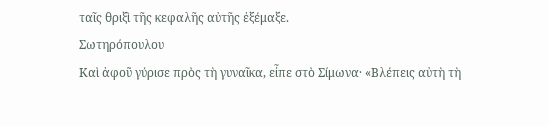ταῖς θριξὶ τῆς κεφαλῆς αὐτῆς ἐξέμαξε.
Σωτηρόπουλου
Καὶ ἀφοῦ γύρισε πρὸς τὴ γυναῖκα, εἶπε στὸ Σίμωνα· «Βλέπεις αὐτὴ τὴ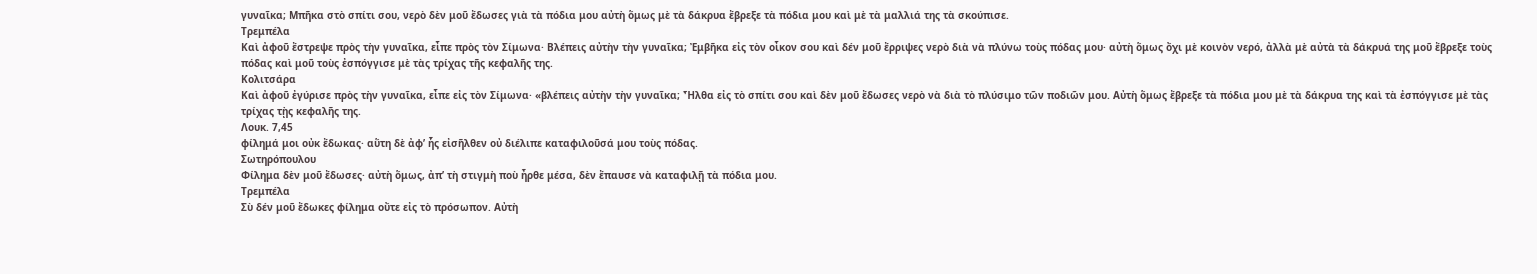γυναῖκα; Μπῆκα στὸ σπίτι σου, νερὸ δὲν μοῦ ἔδωσες γιὰ τὰ πόδια μου αὐτὴ ὅμως μὲ τὰ δάκρυα ἔβρεξε τὰ πόδια μου καὶ μὲ τὰ μαλλιά της τὰ σκούπισε.
Τρεμπέλα
Καὶ ἀφοῦ ἔστρεψε πρὸς τὴν γυναῖκα, εἶπε πρὸς τὸν Σίμωνα· Βλέπεις αὐτὴν τὴν γυναῖκα; Ἐμβῆκα εἰς τὸν οἶκον σου καὶ δέν μοῦ ἔρριψες νερὸ διὰ νὰ πλύνω τοὺς πόδας μου· αὐτὴ ὅμως ὄχι μὲ κοινὸν νερό, ἀλλὰ μὲ αὐτὰ τὰ δάκρυά της μοῦ ἔβρεξε τοὺς πόδας καὶ μοῦ τοὺς ἐσπόγγισε μὲ τὰς τρίχας τῆς κεφαλῆς της.
Κολιτσάρα
Καὶ ἀφοῦ ἐγύρισε πρὸς τὴν γυναῖκα, εἶπε εἰς τὸν Σίμωνα· «βλέπεις αὐτὴν τὴν γυναῖκα; Ἦλθα εἰς τὸ σπίτι σου καὶ δὲν μοῦ ἔδωσες νερὸ νὰ διὰ τὸ πλύσιμο τῶν ποδιῶν μου. Αὐτὴ ὅμως ἔβρεξε τὰ πόδια μου μὲ τὰ δάκρυα της καὶ τὰ ἐσπόγγισε μὲ τὰς τρίχας τῂς κεφαλῆς της.
Λουκ. 7,45
φίλημά μοι οὐκ ἔδωκας· αὕτη δὲ ἀφ’ ἧς εἰσῆλθεν οὐ διέλιπε καταφιλοῦσά μου τοὺς πόδας.
Σωτηρόπουλου
Φίλημα δὲν μοῦ ἔδωσες· αὐτὴ ὅμως, ἀπ’ τὴ στιγμὴ ποὺ ἦρθε μέσα, δὲν ἔπαυσε νὰ καταφιλῇ τὰ πόδια μου.
Τρεμπέλα
Σὺ δέν μοῦ ἔδωκες φίλημα οὔτε εἰς τὸ πρόσωπον. Αὐτὴ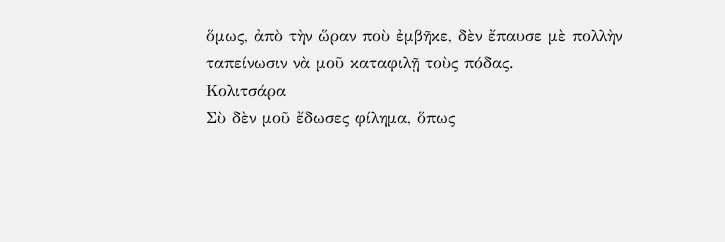ὅμως, ἀπὸ τὴν ὥραν ποὺ ἐμβῆκε, δὲν ἔπαυσε μὲ πολλὴν ταπείνωσιν νὰ μοῦ καταφιλῇ τοὺς πόδας.
Κολιτσάρα
Σὺ δὲν μοῦ ἔδωσες φίλημα, ὅπως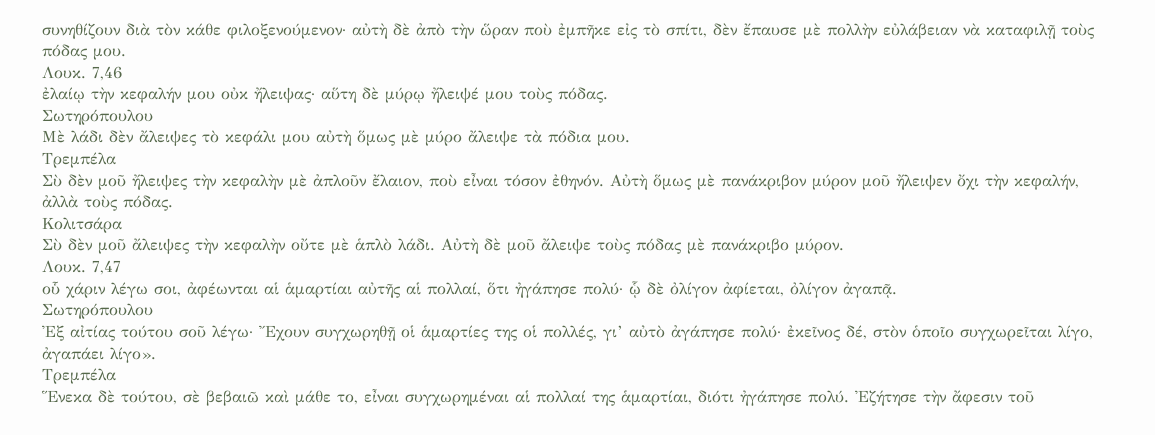συνηθίζουν διὰ τὸν κάθε φιλοξενούμενον· αὐτὴ δὲ ἀπὸ τὴν ὥραν ποὺ ἐμπῆκε εἰς τὸ σπίτι, δὲν ἔπαυσε μὲ πολλὴν εὐλάβειαν νὰ καταφιλῇ τοὺς πόδας μου.
Λουκ. 7,46
ἐλαίῳ τὴν κεφαλήν μου οὐκ ἤλειψας· αὕτη δὲ μύρῳ ἤλειψέ μου τοὺς πόδας.
Σωτηρόπουλου
Μὲ λάδι δὲν ἄλειψες τὸ κεφάλι μου αὐτὴ ὅμως μὲ μύρο ἄλειψε τὰ πόδια μου.
Τρεμπέλα
Σὺ δὲν μοῦ ἤλειψες τὴν κεφαλὴν μὲ ἀπλοῦν ἔλαιον, ποὺ εἶναι τόσον ἐθηνόν. Αὐτὴ ὅμως μὲ πανάκριβον μύρον μοῦ ἤλειψεν ὄχι τὴν κεφαλήν, ἀλλὰ τοὺς πόδας.
Κολιτσάρα
Σὺ δὲν μοῦ ἄλειψες τὴν κεφαλὴν οὔτε μὲ ἁπλὸ λάδι. Αὐτὴ δὲ μοῦ ἄλειψε τοὺς πόδας μὲ πανάκριβο μύρον.
Λουκ. 7,47
οὗ χάριν λέγω σοι, ἀφέωνται αἱ ἁμαρτίαι αὐτῆς αἱ πολλαί, ὅτι ἠγάπησε πολύ· ᾧ δὲ ὀλίγον ἀφίεται, ὀλίγον ἀγαπᾷ.
Σωτηρόπουλου
Ἐξ αἰτίας τούτου σοῦ λέγω· Ἔχουν συγχωρηθῇ οἱ ἁμαρτίες της οἱ πολλές, γι’ αὐτὸ ἀγάπησε πολύ· ἐκεῖνος δέ, στὸν ὁποῖο συγχωρεῖται λίγο, ἀγαπάει λίγο».
Τρεμπέλα
Ἕνεκα δὲ τούτου, σὲ βεβαιῶ καὶ μάθε το, εἶναι συγχωρημέναι αἱ πολλαί της ἁμαρτίαι, διότι ἠγάπησε πολύ. Ἐζήτησε τὴν ἄφεσιν τοῦ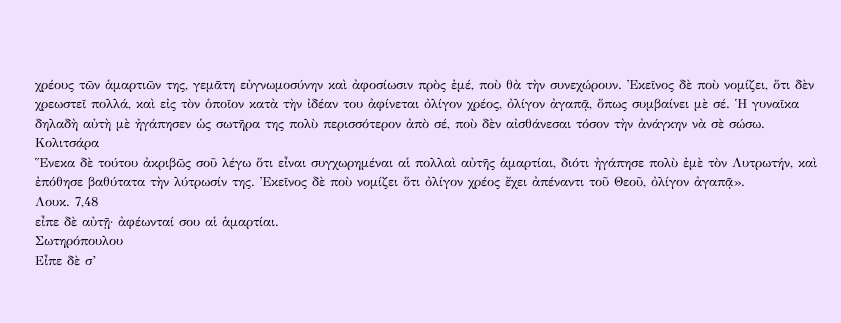χρέους τῶν ἁμαρτιῶν της, γεμᾶτη εὐγνωμοσύνην καὶ ἀφοσίωσιν πρὸς ἐμέ, ποὺ θὰ τὴν συνεχώρουν. Ἐκεῖνος δὲ ποὺ νομίζει, ὅτι δὲν χρεωστεῖ πολλά, καὶ εἰς τὸν ὁποῖον κατὰ τὴν ἰδέαν του ἀφίνεται ὀλίγον χρέος, ὀλίγον ἀγαπᾷ, ὅπως συμβαίνει μὲ σέ. Ἡ γυναῖκα δηλαδὴ αὐτὴ μὲ ἠγάπησεν ὡς σωτῆρα της πολὺ περισσότερον ἀπὸ σέ, ποὺ δὲν αἰσθάνεσαι τόσον τὴν ἀνάγκην νὰ σὲ σώσω.
Κολιτσάρα
Ἕνεκα δὲ τούτου ἀκριβῶς σοῦ λέγω ὅτι εἶναι συγχωρημέναι αἱ πολλαὶ αὐτῆς ἁμαρτίαι, διότι ἠγάπησε πολὺ ἐμὲ τὸν Λυτρωτήν, καὶ ἐπόθησε βαθύτατα τὴν λύτρωσίν της. Ἐκεῖνος δὲ ποὺ νομίζει ὅτι ὀλίγον χρέος ἔχει ἀπέναντι τοῦ Θεοῦ, ὀλίγον ἀγαπᾷ».
Λουκ. 7,48
εἶπε δὲ αὐτῇ· ἀφέωνταί σου αἱ ἁμαρτίαι.
Σωτηρόπουλου
Εἶπε δὲ σ’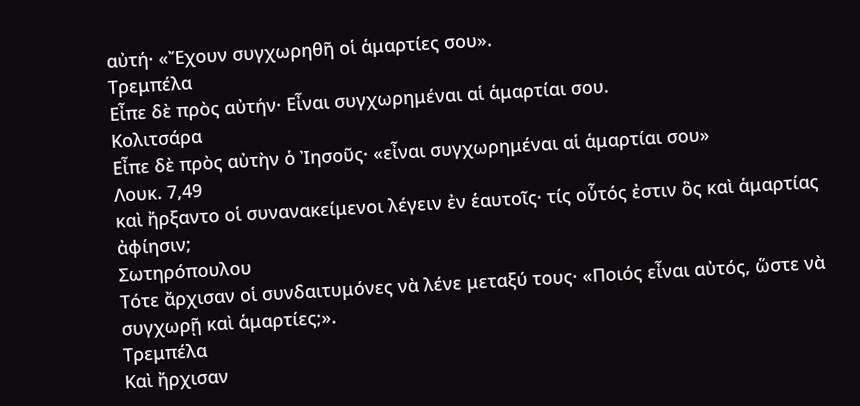αὐτή· «Ἔχουν συγχωρηθῆ οἱ ἁμαρτίες σου».
Τρεμπέλα
Εἶπε δὲ πρὸς αὐτήν· Εἶναι συγχωρημέναι αἱ ἁμαρτίαι σου.
Κολιτσάρα
Εἶπε δὲ πρὸς αὐτὴν ὁ Ἰησοῦς· «εἶναι συγχωρημέναι αἱ ἁμαρτίαι σου»
Λουκ. 7,49
καὶ ἤρξαντο οἱ συνανακείμενοι λέγειν ἐν ἑαυτοῖς· τίς οὗτός ἐστιν ὃς καὶ ἁμαρτίας ἀφίησιν;
Σωτηρόπουλου
Τότε ἄρχισαν οἱ συνδαιτυμόνες νὰ λένε μεταξύ τους· «Ποιός εἶναι αὐτός, ὥστε νὰ συγχωρῇ καὶ ἁμαρτίες;».
Τρεμπέλα
Καὶ ἤρχισαν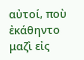αὐτοί, ποὺ ἐκάθηντο μαζὶ εἰς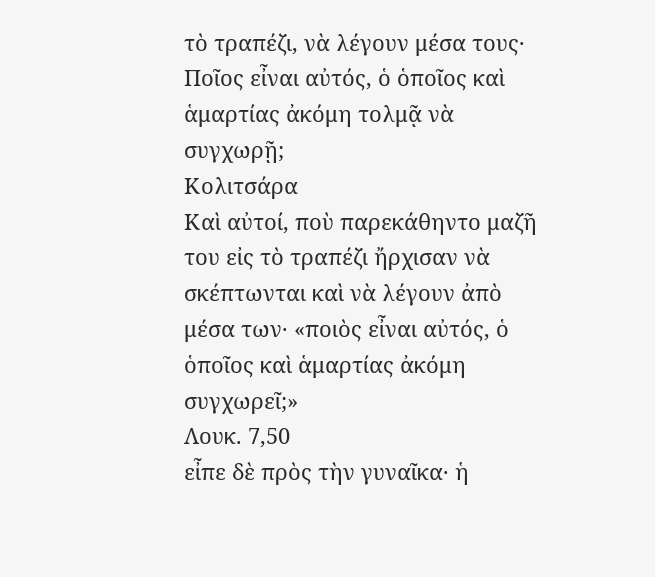τὸ τραπέζι, νὰ λέγουν μέσα τους· Ποῖος εἶναι αὐτός, ὁ ὁποῖος καὶ ἁμαρτίας ἀκόμη τολμᾷ νὰ συγχωρῇ;
Κολιτσάρα
Καὶ αὐτοί, ποὺ παρεκάθηντο μαζῆ του εἰς τὸ τραπέζι ἤρχισαν νὰ σκέπτωνται καὶ νὰ λέγουν ἀπὸ μέσα των· «ποιὸς εἶναι αὐτός, ὁ ὁποῖος καὶ ἁμαρτίας ἀκόμη συγχωρεῖ;»
Λουκ. 7,50
εἶπε δὲ πρὸς τὴν γυναῖκα· ἡ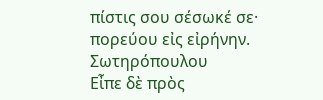πίστις σου σέσωκέ σε· πορεύου εἰς εἰρήνην.
Σωτηρόπουλου
Εἶπε δὲ πρὸς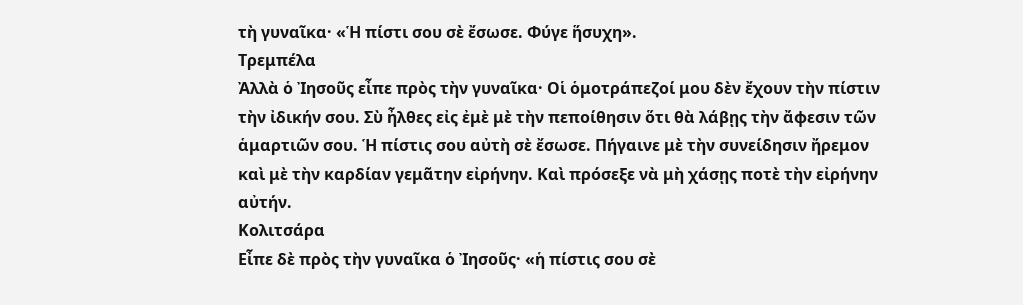τὴ γυναῖκα· «Ἡ πίστι σου σὲ ἔσωσε. Φύγε ἥσυχη».
Τρεμπέλα
Ἀλλὰ ὁ Ἰησοῦς εἶπε πρὸς τὴν γυναῖκα· Οἱ ὁμοτράπεζοί μου δὲν ἔχουν τὴν πίστιν τὴν ἰδικήν σου. Σὺ ἦλθες εἰς ἐμὲ μὲ τὴν πεποίθησιν ὅτι θὰ λάβῃς τὴν ἄφεσιν τῶν ἁμαρτιῶν σου. Ἡ πίστις σου αὐτὴ σὲ ἔσωσε. Πήγαινε μὲ τὴν συνείδησιν ἤρεμον καὶ μὲ τὴν καρδίαν γεμᾶτην εἰρήνην. Καὶ πρόσεξε νὰ μὴ χάσῃς ποτὲ τὴν εἰρήνην αὐτήν.
Κολιτσάρα
Εἶπε δὲ πρὸς τὴν γυναῖκα ὁ Ἰησοῦς· «ἡ πίστις σου σὲ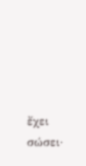ἔχει σώσει·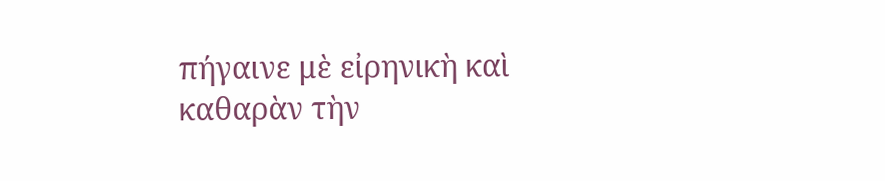πήγαινε μὲ εἰρηνικὴ καὶ καθαρὰν τὴν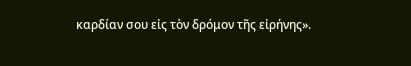καρδίαν σου εἰς τὸν δρόμον τῆς εἰρήνης».